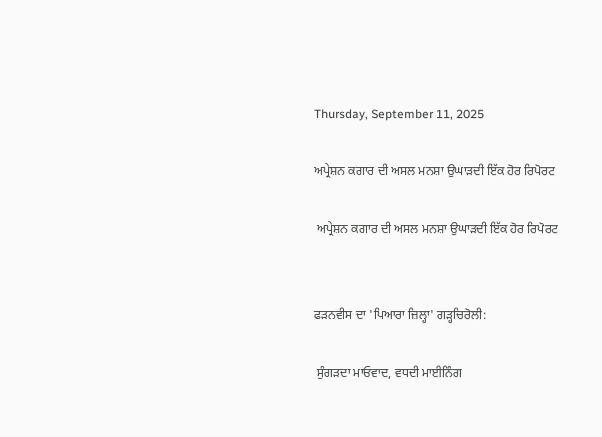Thursday, September 11, 2025

ਅਪ੍ਰੇਸ਼ਨ ਕਗਾਰ ਦੀ ਅਸਲ ਮਨਸ਼ਾ ਉਘਾੜਦੀ ਇੱਕ ਹੋਰ ਰਿਪੋਰਟ

 ਅਪ੍ਰੇਸ਼ਨ ਕਗਾਰ ਦੀ ਅਸਲ ਮਨਸ਼ਾ ਉਘਾੜਦੀ ਇੱਕ ਹੋਰ ਰਿਪੋਰਟ


ਫੜਨਵੀਸ ਦਾ 'ਪਿਆਰਾ ਜ਼ਿਲ੍ਹਾ' ਗੜ੍ਹਚਿਰੋਲੀ:

 ਸੁੰਗੜਦਾ ਮਾਓਵਾਦ, ਵਧਦੀ ਮਾਈਨਿੰਗ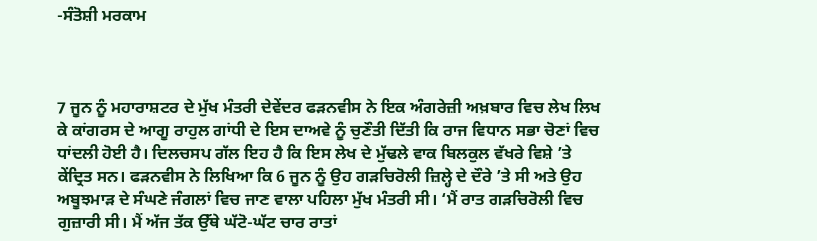-ਸੰਤੋਸ਼ੀ ਮਰਕਾਮ



7 ਜੂਨ ਨੂੰ ਮਹਾਰਾਸ਼ਟਰ ਦੇ ਮੁੱਖ ਮੰਤਰੀ ਦੇਵੇਂਦਰ ਫੜਨਵੀਸ ਨੇ ਇਕ ਅੰਗਰੇਜ਼ੀ ਅਖ਼ਬਾਰ ਵਿਚ ਲੇਖ ਲਿਖ ਕੇ ਕਾਂਗਰਸ ਦੇ ਆਗੂ ਰਾਹੁਲ ਗਾਂਧੀ ਦੇ ਇਸ ਦਾਅਵੇ ਨੂੰ ਚੁਣੌਤੀ ਦਿੱਤੀ ਕਿ ਰਾਜ ਵਿਧਾਨ ਸਭਾ ਚੋਣਾਂ ਵਿਚ ਧਾਂਦਲੀ ਹੋਈ ਹੈ। ਦਿਲਚਸਪ ਗੱਲ ਇਹ ਹੈ ਕਿ ਇਸ ਲੇਖ ਦੇ ਮੁੱਢਲੇ ਵਾਕ ਬਿਲਕੁਲ ਵੱਖਰੇ ਵਿਸ਼ੇ ’ਤੇ ਕੇਂਦ੍ਰਿਤ ਸਨ। ਫੜਨਵੀਸ ਨੇ ਲਿਖਿਆ ਕਿ 6 ਜੂਨ ਨੂੰ ਉਹ ਗੜਚਿਰੋਲੀ ਜ਼ਿਲ੍ਹੇ ਦੇ ਦੌਰੇ ’ਤੇ ਸੀ ਅਤੇ ਉਹ ਅਬੂਝਮਾੜ ਦੇ ਸੰਘਣੇ ਜੰਗਲਾਂ ਵਿਚ ਜਾਣ ਵਾਲਾ ਪਹਿਲਾ ਮੁੱਖ ਮੰਤਰੀ ਸੀ। ‘ਮੈਂ ਰਾਤ ਗੜਚਿਰੋਲੀ ਵਿਚ ਗੁਜ਼ਾਰੀ ਸੀ। ਮੈਂ ਅੱਜ ਤੱਕ ਉੱਥੇ ਘੱਟੋ-ਘੱਟ ਚਾਰ ਰਾਤਾਂ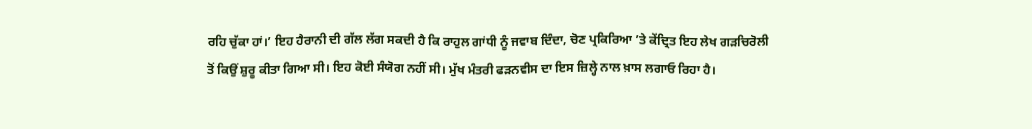ਰਹਿ ਚੁੱਕਾ ਹਾਂ।’ ਇਹ ਹੈਰਾਨੀ ਦੀ ਗੱਲ ਲੱਗ ਸਕਦੀ ਹੈ ਕਿ ਰਾਹੁਲ ਗਾਂਧੀ ਨੂੰ ਜਵਾਬ ਦਿੰਦਾ, ਚੋਣ ਪ੍ਰਕਿਰਿਆ ’ਤੇ ਕੇਂਦ੍ਰਿਤ ਇਹ ਲੇਖ ਗੜਚਿਰੋਲੀ ਤੋਂ ਕਿਉਂ ਸ਼ੁਰੂ ਕੀਤਾ ਗਿਆ ਸੀ। ਇਹ ਕੋਈ ਸੰਯੋਗ ਨਹੀਂ ਸੀ। ਮੁੱਖ ਮੰਤਰੀ ਫੜਨਵੀਸ ਦਾ ਇਸ ਜ਼ਿਲ੍ਹੇ ਨਾਲ ਖ਼ਾਸ ਲਗਾਓ ਰਿਹਾ ਹੈ।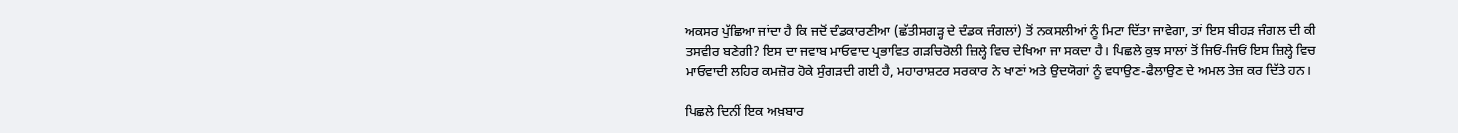ਅਕਸਰ ਪੁੱਛਿਆ ਜਾਂਦਾ ਹੈ ਕਿ ਜਦੋਂ ਦੰਡਕਾਰਣੀਆ (ਛੱਤੀਸਗੜ੍ਹ ਦੇ ਦੰਡਕ ਜੰਗਲਾਂ) ਤੋਂ ਨਕਸਲੀਆਂ ਨੂੰ ਮਿਟਾ ਦਿੱਤਾ ਜਾਵੇਗਾ, ਤਾਂ ਇਸ ਬੀਹੜ ਜੰਗਲ ਦੀ ਕੀ ਤਸਵੀਰ ਬਣੇਗੀ? ਇਸ ਦਾ ਜਵਾਬ ਮਾਓਵਾਦ ਪ੍ਰਭਾਵਿਤ ਗੜਚਿਰੋਲੀ ਜ਼ਿਲ੍ਹੇ ਵਿਚ ਦੇਖਿਆ ਜਾ ਸਕਦਾ ਹੈ। ਪਿਛਲੇ ਕੁਝ ਸਾਲਾਂ ਤੋਂ ਜਿਓਂ-ਜਿਓਂ ਇਸ ਜ਼ਿਲ੍ਹੇ ਵਿਚ ਮਾਓਵਾਦੀ ਲਹਿਰ ਕਮਜ਼ੋਰ ਹੋਕੇ ਸੁੰਗੜਦੀ ਗਈ ਹੈ, ਮਹਾਰਾਸ਼ਟਰ ਸਰਕਾਰ ਨੇ ਖਾਣਾਂ ਅਤੇ ਉਦਯੋਗਾਂ ਨੂੰ ਵਧਾਉਣ-ਫੈਲਾਉਣ ਦੇ ਅਮਲ ਤੇਜ਼ ਕਰ ਦਿੱਤੇ ਹਨ।

ਪਿਛਲੇ ਦਿਨੀਂ ਇਕ ਅਖ਼ਬਾਰ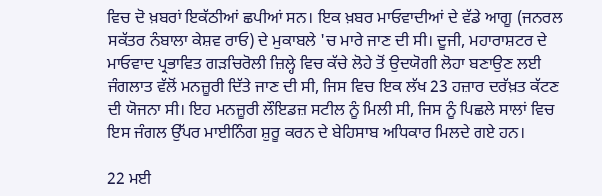ਵਿਚ ਦੋ ਖ਼ਬਰਾਂ ਇਕੱਠੀਆਂ ਛਪੀਆਂ ਸਨ। ਇਕ ਖ਼ਬਰ ਮਾਓਵਾਦੀਆਂ ਦੇ ਵੱਡੇ ਆਗੂ (ਜਨਰਲ ਸਕੱਤਰ ਨੰਬਾਲਾ ਕੇਸ਼ਵ ਰਾਓ) ਦੇ ਮੁਕਾਬਲੇ 'ਚ ਮਾਰੇ ਜਾਣ ਦੀ ਸੀ। ਦੂਜੀ, ਮਹਾਰਾਸ਼ਟਰ ਦੇ ਮਾਓਵਾਦ ਪ੍ਰਭਾਵਿਤ ਗੜਚਿਰੋਲੀ ਜ਼ਿਲ੍ਹੇ ਵਿਚ ਕੱਚੇ ਲੋਹੇ ਤੋਂ ਉਦਯੋਗੀ ਲੋਹਾ ਬਣਾਉਣ ਲਈ ਜੰਗਲਾਤ ਵੱਲੋਂ ਮਨਜ਼ੂਰੀ ਦਿੱਤੇ ਜਾਣ ਦੀ ਸੀ, ਜਿਸ ਵਿਚ ਇਕ ਲੱਖ 23 ਹਜ਼ਾਰ ਦਰੱਖ਼ਤ ਕੱਟਣ ਦੀ ਯੋਜਨਾ ਸੀ। ਇਹ ਮਨਜ਼ੂਰੀ ਲੌਇਡਜ਼ ਸਟੀਲ ਨੂੰ ਮਿਲੀ ਸੀ, ਜਿਸ ਨੂੰ ਪਿਛਲੇ ਸਾਲਾਂ ਵਿਚ ਇਸ ਜੰਗਲ ਉੱਪਰ ਮਾਈਨਿੰਗ ਸ਼ੁਰੂ ਕਰਨ ਦੇ ਬੇਹਿਸਾਬ ਅਧਿਕਾਰ ਮਿਲਦੇ ਗਏ ਹਨ।

22 ਮਈ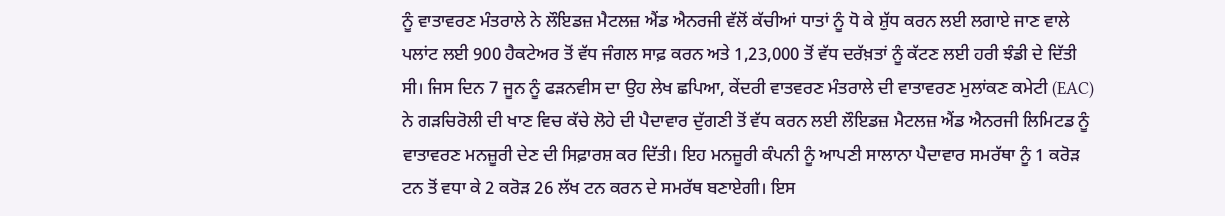ਨੂੰ ਵਾਤਾਵਰਣ ਮੰਤਰਾਲੇ ਨੇ ਲੌਇਡਜ਼ ਮੈਟਲਜ਼ ਐਂਡ ਐਨਰਜੀ ਵੱਲੋਂ ਕੱਚੀਆਂ ਧਾਤਾਂ ਨੂੰ ਧੋ ਕੇ ਸ਼ੁੱਧ ਕਰਨ ਲਈ ਲਗਾਏ ਜਾਣ ਵਾਲੇ ਪਲਾਂਟ ਲਈ 900 ਹੈਕਟੇਅਰ ਤੋਂ ਵੱਧ ਜੰਗਲ ਸਾਫ਼ ਕਰਨ ਅਤੇ 1,23,000 ਤੋਂ ਵੱਧ ਦਰੱਖ਼ਤਾਂ ਨੂੰ ਕੱਟਣ ਲਈ ਹਰੀ ਝੰਡੀ ਦੇ ਦਿੱਤੀ ਸੀ। ਜਿਸ ਦਿਨ 7 ਜੂਨ ਨੂੰ ਫੜਨਵੀਸ ਦਾ ਉਹ ਲੇਖ ਛਪਿਆ, ਕੇਂਦਰੀ ਵਾਤਵਰਣ ਮੰਤਰਾਲੇ ਦੀ ਵਾਤਾਵਰਣ ਮੁਲਾਂਕਣ ਕਮੇਟੀ (EAC) ਨੇ ਗੜਚਿਰੋਲੀ ਦੀ ਖਾਣ ਵਿਚ ਕੱਚੇ ਲੋਹੇ ਦੀ ਪੈਦਾਵਾਰ ਦੁੱਗਣੀ ਤੋਂ ਵੱਧ ਕਰਨ ਲਈ ਲੌਇਡਜ਼ ਮੈਟਲਜ਼ ਐਂਡ ਐਨਰਜੀ ਲਿਮਿਟਡ ਨੂੰ ਵਾਤਾਵਰਣ ਮਨਜ਼ੂਰੀ ਦੇਣ ਦੀ ਸਿਫ਼ਾਰਸ਼ ਕਰ ਦਿੱਤੀ। ਇਹ ਮਨਜ਼ੂਰੀ ਕੰਪਨੀ ਨੂੰ ਆਪਣੀ ਸਾਲਾਨਾ ਪੈਦਾਵਾਰ ਸਮਰੱਥਾ ਨੂੰ 1 ਕਰੋੜ ਟਨ ਤੋਂ ਵਧਾ ਕੇ 2 ਕਰੋੜ 26 ਲੱਖ ਟਨ ਕਰਨ ਦੇ ਸਮਰੱਥ ਬਣਾਏਗੀ। ਇਸ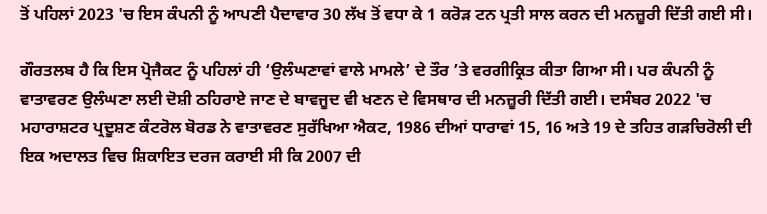ਤੋਂ ਪਹਿਲਾਂ 2023 'ਚ ਇਸ ਕੰਪਨੀ ਨੂੰ ਆਪਣੀ ਪੈਦਾਵਾਰ 30 ਲੱਖ ਤੋਂ ਵਧਾ ਕੇ 1 ਕਰੋੜ ਟਨ ਪ੍ਰਤੀ ਸਾਲ ਕਰਨ ਦੀ ਮਨਜ਼ੂਰੀ ਦਿੱਤੀ ਗਈ ਸੀ।

ਗੌਰਤਲਬ ਹੈ ਕਿ ਇਸ ਪ੍ਰੋਜੈਕਟ ਨੂੰ ਪਹਿਲਾਂ ਹੀ ‘ਉਲੰਘਣਾਵਾਂ ਵਾਲੇ ਮਾਮਲੇ’ ਦੇ ਤੌਰ ’ਤੇ ਵਰਗੀਕ੍ਰਿਤ ਕੀਤਾ ਗਿਆ ਸੀ। ਪਰ ਕੰਪਨੀ ਨੂੰ ਵਾਤਾਵਰਣ ਉਲੰਘਣਾ ਲਈ ਦੋਸ਼ੀ ਠਹਿਰਾਏ ਜਾਣ ਦੇ ਬਾਵਜੂਦ ਵੀ ਖਣਨ ਦੇ ਵਿਸਥਾਰ ਦੀ ਮਨਜ਼ੂਰੀ ਦਿੱਤੀ ਗਈ। ਦਸੰਬਰ 2022 'ਚ ਮਹਾਰਾਸ਼ਟਰ ਪ੍ਰਦੂਸ਼ਣ ਕੰਟਰੋਲ ਬੋਰਡ ਨੇ ਵਾਤਾਵਰਣ ਸੁਰੱਖਿਆ ਐਕਟ, 1986 ਦੀਆਂ ਧਾਰਾਵਾਂ 15, 16 ਅਤੇ 19 ਦੇ ਤਹਿਤ ਗੜਚਿਰੋਲੀ ਦੀ ਇਕ ਅਦਾਲਤ ਵਿਚ ਸ਼ਿਕਾਇਤ ਦਰਜ ਕਰਾਈ ਸੀ ਕਿ 2007 ਦੀ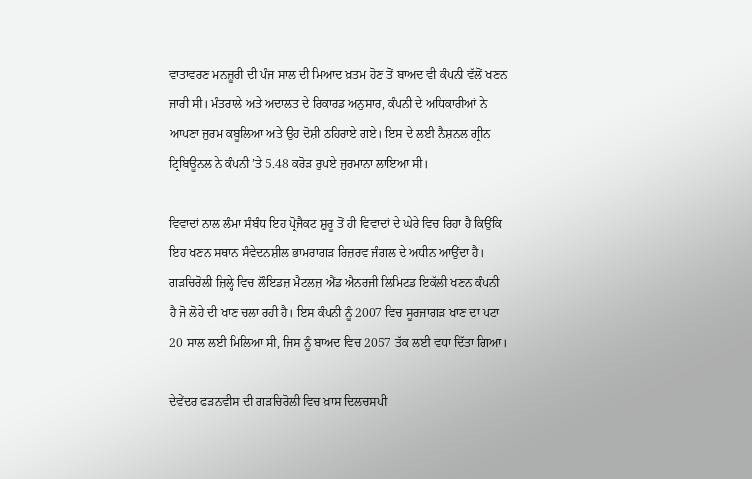ਵਾਤਾਵਰਣ ਮਨਜ਼ੂਰੀ ਦੀ ਪੰਜ ਸਾਲ ਦੀ ਮਿਆਦ ਖ਼ਤਮ ਹੋਣ ਤੋਂ ਬਾਅਦ ਵੀ ਕੰਪਨੀ ਵੱਲੋਂ ਖਣਨ ਜਾਰੀ ਸੀ। ਮੰਤਰਾਲੇ ਅਤੇ ਅਦਾਲਤ ਦੇ ਰਿਕਾਰਡ ਅਨੁਸਾਰ, ਕੰਪਨੀ ਦੇ ਅਧਿਕਾਰੀਆਂ ਨੇ ਆਪਣਾ ਜੁਰਮ ਕਬੂਲਿਆ ਅਤੇ ਉਹ ਦੋਸ਼ੀ ਠਹਿਰਾਏ ਗਏ। ਇਸ ਦੇ ਲਈ ਨੈਸ਼ਨਲ ਗ੍ਰੀਨ ਟ੍ਰਿਬਿਊਨਲ ਨੇ ਕੰਪਨੀ ’ਤੇ 5.48 ਕਰੋੜ ਰੁਪਏ ਜੁਰਮਾਨਾ ਲਾਇਆ ਸੀ।

ਵਿਵਾਦਾਂ ਨਾਲ ਲੰਮਾ ਸੰਬੰਧ ਇਹ ਪ੍ਰੋਜੈਕਟ ਸ਼ੁਰੂ ਤੋਂ ਹੀ ਵਿਵਾਦਾਂ ਦੇ ਘੇਰੇ ਵਿਚ ਰਿਹਾ ਹੈ ਕਿਉਂਕਿ ਇਹ ਖਣਨ ਸਥਾਨ ਸੰਵੇਦਨਸ਼ੀਲ ਭਾਮਰਾਗੜ ਰਿਜ਼ਰਵ ਜੰਗਲ ਦੇ ਅਧੀਨ ਆਉਂਦਾ ਹੈ। ਗੜਚਿਰੋਲੀ ਜ਼ਿਲ੍ਹੇ ਵਿਚ ਲੌਇਡਜ਼ ਮੈਟਲਜ਼ ਐਂਡ ਐਨਰਜੀ ਲਿਮਿਟਡ ਇਕੱਲੀ ਖਣਨ ਕੰਪਨੀ ਹੈ ਜੋ ਲੋਹੇ ਦੀ ਖਾਣ ਚਲਾ ਰਹੀ ਹੈ। ਇਸ ਕੰਪਨੀ ਨੂੰ 2007 ਵਿਚ ਸੂਰਜਾਗੜ ਖਾਣ ਦਾ ਪਟਾ 20 ਸਾਲ ਲਈ ਮਿਲਿਆ ਸੀ, ਜਿਸ ਨੂੰ ਬਾਅਦ ਵਿਚ 2057 ਤੱਕ ਲਈ ਵਧਾ ਦਿੱਤਾ ਗਿਆ।

ਦੇਵੇਂਦਰ ਫੜਨਵੀਸ ਦੀ ਗੜਚਿਰੋਲੀ ਵਿਚ ਖ਼ਾਸ ਦਿਲਚਸਪੀ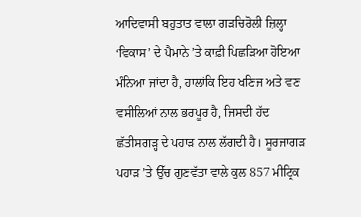ਆਦਿਵਾਸੀ ਬਹੁਤਾਤ ਵਾਲਾ ਗੜਚਿਰੋਲੀ ਜ਼ਿਲ੍ਹਾ ‘ਵਿਕਾਸ’ ਦੇ ਪੈਮਾਨੇ ’ਤੇ ਕਾਫ਼ੀ ਪਿਛੜਿਆ ਹੋਇਆ ਮੰਨਿਆ ਜਾਂਦਾ ਹੈ, ਹਾਲਾਂਕਿ ਇਹ ਖਣਿਜ ਅਤੇ ਵਣ ਵਸੀਲਿਆਂ ਨਾਲ ਭਰਪੂਰ ਹੈ, ਜਿਸਦੀ ਹੱਦ ਛੱਤੀਸਗੜ੍ਹ ਦੇ ਪਹਾੜ ਨਾਲ ਲੱਗਦੀ ਹੈ। ਸੂਰਜਾਗੜ ਪਹਾੜ ’ਤੇ ਉੱਚ ਗੁਣਵੱਤਾ ਵਾਲੇ ਕੁਲ 857 ਮੀਟ੍ਰਿਕ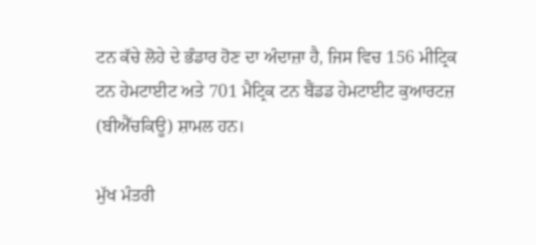ਟਨ ਕੱਚੇ ਲੋਹੇ ਦੇ ਭੰਡਾਰ ਹੋਣ ਦਾ ਅੰਦਾਜ਼ਾ ਹੈ, ਜਿਸ ਵਿਚ 156 ਮੀਟ੍ਰਿਕ ਟਨ ਹੇਮਟਾਈਟ ਅਤੇ 701 ਮੈਟ੍ਰਿਕ ਟਨ ਬੈਂਡਡ ਹੇਮਟਾਈਟ ਕੁਆਰਟਜ਼ (ਬੀਐੱਚਕਿਊ) ਸ਼ਾਮਲ ਹਨ।

ਮੁੱਖ ਮੰਤਰੀ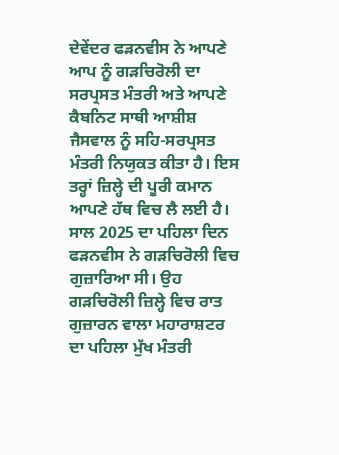ਦੇਵੇਂਦਰ ਫੜਨਵੀਸ ਨੇ ਆਪਣੇ ਆਪ ਨੂੰ ਗੜਚਿਰੋਲੀ ਦਾ ਸਰਪ੍ਰਸਤ ਮੰਤਰੀ ਅਤੇ ਆਪਣੇ ਕੈਬਨਿਟ ਸਾਥੀ ਆਸ਼ੀਸ਼ ਜੈਸਵਾਲ ਨੂੰ ਸਹਿ-ਸਰਪ੍ਰਸਤ ਮੰਤਰੀ ਨਿਯੁਕਤ ਕੀਤਾ ਹੈ। ਇਸ ਤਰ੍ਹਾਂ ਜ਼ਿਲ੍ਹੇ ਦੀ ਪੂਰੀ ਕਮਾਨ ਆਪਣੇ ਹੱਥ ਵਿਚ ਲੈ ਲਈ ਹੈ। ਸਾਲ 2025 ਦਾ ਪਹਿਲਾ ਦਿਨ ਫੜਨਵੀਸ ਨੇ ਗੜਚਿਰੋਲੀ ਵਿਚ ਗੁਜ਼ਾਰਿਆ ਸੀ। ਉਹ ਗੜਚਿਰੋਲੀ ਜ਼ਿਲ੍ਹੇ ਵਿਚ ਰਾਤ ਗੁਜ਼ਾਰਨ ਵਾਲਾ ਮਹਾਰਾਸ਼ਟਰ ਦਾ ਪਹਿਲਾ ਮੁੱਖ ਮੰਤਰੀ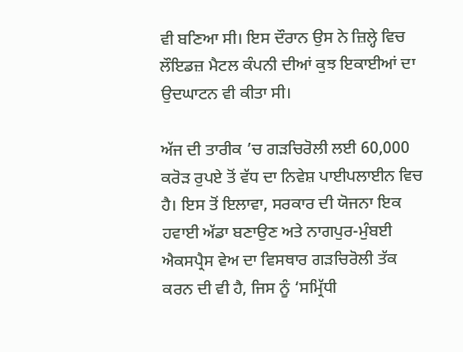ਵੀ ਬਣਿਆ ਸੀ। ਇਸ ਦੌਰਾਨ ਉਸ ਨੇ ਜ਼ਿਲ੍ਹੇ ਵਿਚ ਲੌਇਡਜ਼ ਮੈਟਲ ਕੰਪਨੀ ਦੀਆਂ ਕੁਝ ਇਕਾਈਆਂ ਦਾ ਉਦਘਾਟਨ ਵੀ ਕੀਤਾ ਸੀ।

ਅੱਜ ਦੀ ਤਾਰੀਕ ’ਚ ਗੜਚਿਰੋਲੀ ਲਈ 60,000 ਕਰੋੜ ਰੁਪਏ ਤੋਂ ਵੱਧ ਦਾ ਨਿਵੇਸ਼ ਪਾਈਪਲਾਈਨ ਵਿਚ ਹੈ। ਇਸ ਤੋਂ ਇਲਾਵਾ, ਸਰਕਾਰ ਦੀ ਯੋਜਨਾ ਇਕ ਹਵਾਈ ਅੱਡਾ ਬਣਾਉਣ ਅਤੇ ਨਾਗਪੁਰ-ਮੁੰਬਈ ਐਕਸਪ੍ਰੈਸ ਵੇਅ ਦਾ ਵਿਸਥਾਰ ਗੜਚਿਰੋਲੀ ਤੱਕ ਕਰਨ ਦੀ ਵੀ ਹੈ, ਜਿਸ ਨੂੰ ‘ਸਮ੍ਰਿੱਧੀ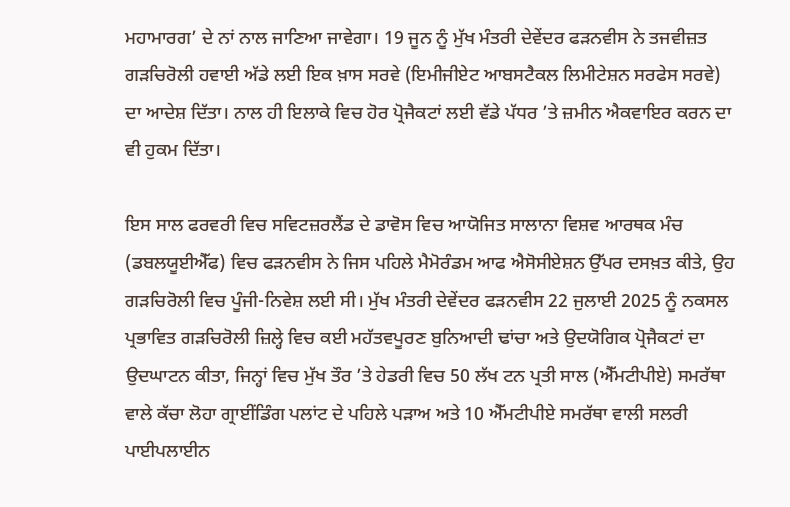ਮਹਾਮਾਰਗ’ ਦੇ ਨਾਂ ਨਾਲ ਜਾਣਿਆ ਜਾਵੇਗਾ। 19 ਜੂਨ ਨੂੰ ਮੁੱਖ ਮੰਤਰੀ ਦੇਵੇਂਦਰ ਫੜਨਵੀਸ ਨੇ ਤਜਵੀਜ਼ਤ ਗੜਚਿਰੋਲੀ ਹਵਾਈ ਅੱਡੇ ਲਈ ਇਕ ਖ਼ਾਸ ਸਰਵੇ (ਇਮੀਜੀਏਟ ਆਬਸਟੈਕਲ ਲਿਮੀਟੇਸ਼ਨ ਸਰਫੇਸ ਸਰਵੇ) ਦਾ ਆਦੇਸ਼ ਦਿੱਤਾ। ਨਾਲ ਹੀ ਇਲਾਕੇ ਵਿਚ ਹੋਰ ਪ੍ਰੋਜੈਕਟਾਂ ਲਈ ਵੱਡੇ ਪੱਧਰ ’ਤੇ ਜ਼ਮੀਨ ਐਕਵਾਇਰ ਕਰਨ ਦਾ ਵੀ ਹੁਕਮ ਦਿੱਤਾ।

ਇਸ ਸਾਲ ਫਰਵਰੀ ਵਿਚ ਸਵਿਟਜ਼ਰਲੈਂਡ ਦੇ ਡਾਵੋਸ ਵਿਚ ਆਯੋਜਿਤ ਸਾਲਾਨਾ ਵਿਸ਼ਵ ਆਰਥਕ ਮੰਚ (ਡਬਲਯੂਈਐੱਫ) ਵਿਚ ਫੜਨਵੀਸ ਨੇ ਜਿਸ ਪਹਿਲੇ ਮੈਮੋਰੰਡਮ ਆਫ ਐਸੋਸੀਏਸ਼ਨ ਉੱਪਰ ਦਸਖ਼ਤ ਕੀਤੇ, ਉਹ ਗੜਚਿਰੋਲੀ ਵਿਚ ਪੂੰਜੀ-ਨਿਵੇਸ਼ ਲਈ ਸੀ। ਮੁੱਖ ਮੰਤਰੀ ਦੇਵੇਂਦਰ ਫੜਨਵੀਸ 22 ਜੁਲਾਈ 2025 ਨੂੰ ਨਕਸਲ ਪ੍ਰਭਾਵਿਤ ਗੜਚਿਰੋਲੀ ਜ਼ਿਲ੍ਹੇ ਵਿਚ ਕਈ ਮਹੱਤਵਪੂਰਣ ਬੁਨਿਆਦੀ ਢਾਂਚਾ ਅਤੇ ਉਦਯੋਗਿਕ ਪ੍ਰੋਜੈਕਟਾਂ ਦਾ ਉਦਘਾਟਨ ਕੀਤਾ, ਜਿਨ੍ਹਾਂ ਵਿਚ ਮੁੱਖ ਤੌਰ ’ਤੇ ਹੇਡਰੀ ਵਿਚ 50 ਲੱਖ ਟਨ ਪ੍ਰਤੀ ਸਾਲ (ਐੱਮਟੀਪੀਏ) ਸਮਰੱਥਾ ਵਾਲੇ ਕੱਚਾ ਲੋਹਾ ਗ੍ਰਾਈਂਡਿੰਗ ਪਲਾਂਟ ਦੇ ਪਹਿਲੇ ਪੜਾਅ ਅਤੇ 10 ਐੱਮਟੀਪੀਏ ਸਮਰੱਥਾ ਵਾਲੀ ਸਲਰੀ ਪਾਈਪਲਾਈਨ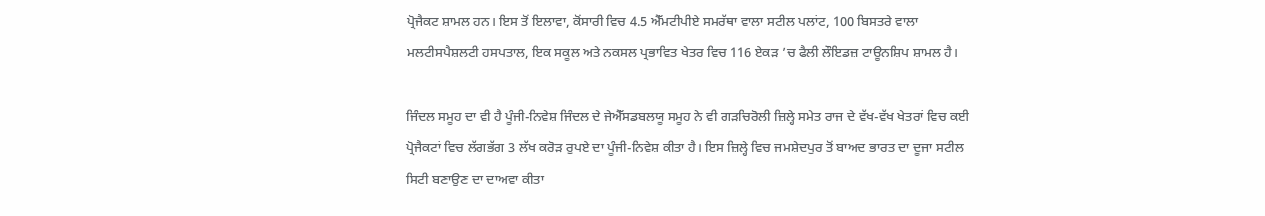ਪ੍ਰੋਜੈਕਟ ਸ਼ਾਮਲ ਹਨ। ਇਸ ਤੋਂ ਇਲਾਵਾ, ਕੋਂਸਾਰੀ ਵਿਚ 4.5 ਐੱਮਟੀਪੀਏ ਸਮਰੱਥਾ ਵਾਲਾ ਸਟੀਲ ਪਲਾਂਟ, 100 ਬਿਸਤਰੇ ਵਾਲਾ ਮਲਟੀਸਪੈਸ਼ਲਟੀ ਹਸਪਤਾਲ, ਇਕ ਸਕੂਲ ਅਤੇ ਨਕਸਲ ਪ੍ਰਭਾਵਿਤ ਖੇਤਰ ਵਿਚ 116 ਏਕੜ ’ਚ ਫੈਲੀ ਲੌਇਡਜ਼ ਟਾਊਨਸ਼ਿਪ ਸ਼ਾਮਲ ਹੈ।

ਜਿੰਦਲ ਸਮੂਹ ਦਾ ਵੀ ਹੈ ਪੂੰਜੀ-ਨਿਵੇਸ਼ ਜਿੰਦਲ ਦੇ ਜੇਐੱਸਡਬਲਯੂ ਸਮੂਹ ਨੇ ਵੀ ਗੜਚਿਰੋਲੀ ਜ਼ਿਲ੍ਹੇ ਸਮੇਤ ਰਾਜ ਦੇ ਵੱਖ-ਵੱਖ ਖੇਤਰਾਂ ਵਿਚ ਕਈ ਪ੍ਰੋਜੈਕਟਾਂ ਵਿਚ ਲੱਗਭੱਗ 3 ਲੱਖ ਕਰੋੜ ਰੁਪਏ ਦਾ ਪੂੰਜੀ-ਨਿਵੇਸ਼ ਕੀਤਾ ਹੈ। ਇਸ ਜ਼ਿਲ੍ਹੇ ਵਿਚ ਜਮਸ਼ੇਦਪੁਰ ਤੋਂ ਬਾਅਦ ਭਾਰਤ ਦਾ ਦੂਜਾ ਸਟੀਲ ਸਿਟੀ ਬਣਾਉਣ ਦਾ ਦਾਅਵਾ ਕੀਤਾ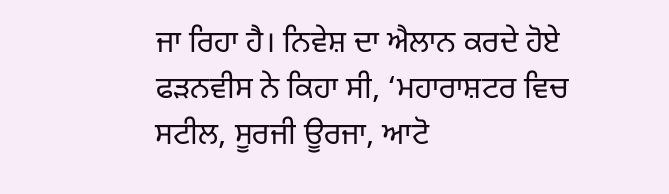ਜਾ ਰਿਹਾ ਹੈ। ਨਿਵੇਸ਼ ਦਾ ਐਲਾਨ ਕਰਦੇ ਹੋਏ ਫੜਨਵੀਸ ਨੇ ਕਿਹਾ ਸੀ, ‘ਮਹਾਰਾਸ਼ਟਰ ਵਿਚ ਸਟੀਲ, ਸੂਰਜੀ ਊਰਜਾ, ਆਟੋ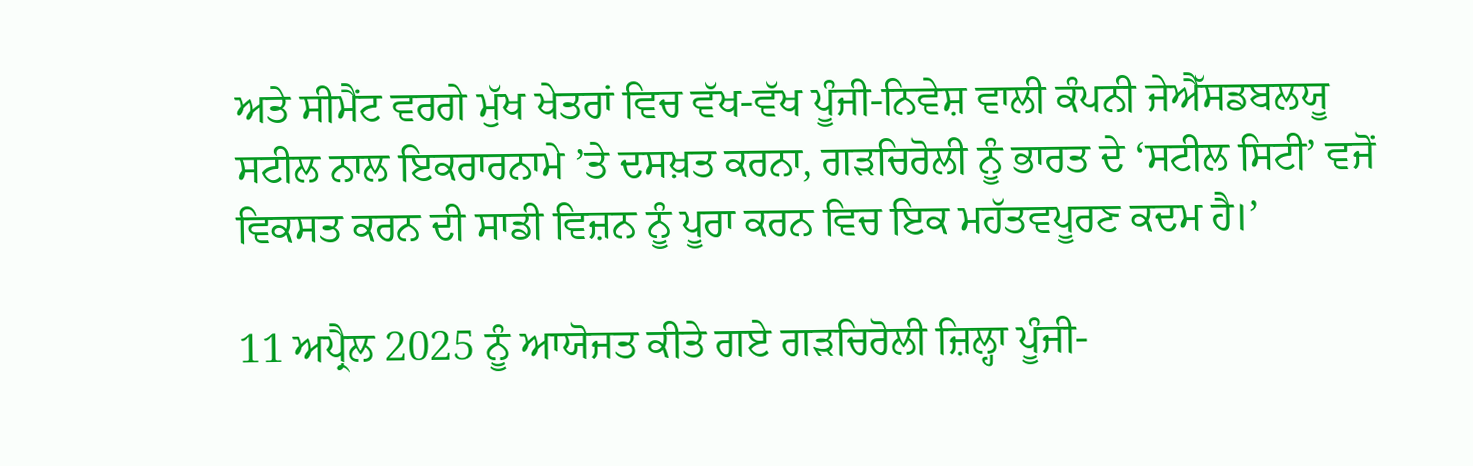ਅਤੇ ਸੀਮੈਂਟ ਵਰਗੇ ਮੁੱਖ ਖੇਤਰਾਂ ਵਿਚ ਵੱਖ-ਵੱਖ ਪੂੰਜੀ-ਨਿਵੇਸ਼ ਵਾਲੀ ਕੰਪਨੀ ਜੇਐੱਸਡਬਲਯੂ ਸਟੀਲ ਨਾਲ ਇਕਰਾਰਨਾਮੇ ’ਤੇ ਦਸਖ਼ਤ ਕਰਨਾ, ਗੜਚਿਰੋਲੀ ਨੂੰ ਭਾਰਤ ਦੇ ‘ਸਟੀਲ ਸਿਟੀ’ ਵਜੋਂ ਵਿਕਸਤ ਕਰਨ ਦੀ ਸਾਡੀ ਵਿਜ਼ਨ ਨੂੰ ਪੂਰਾ ਕਰਨ ਵਿਚ ਇਕ ਮਹੱਤਵਪੂਰਣ ਕਦਮ ਹੈ।’

11 ਅਪ੍ਰੈਲ 2025 ਨੂੰ ਆਯੋਜਤ ਕੀਤੇ ਗਏ ਗੜਚਿਰੋਲੀ ਜ਼ਿਲ੍ਹਾ ਪੂੰਜੀ-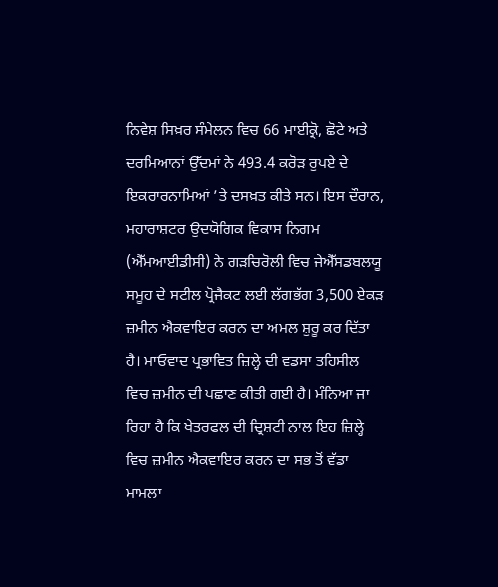ਨਿਵੇਸ਼ ਸਿਖ਼ਰ ਸੰਮੇਲਨ ਵਿਚ 66 ਮਾਈਕ੍ਰੋ, ਛੋਟੇ ਅਤੇ ਦਰਮਿਆਨਾਂ ਉੱਦਮਾਂ ਨੇ 493.4 ਕਰੋੜ ਰੁਪਏ ਦੇ ਇਕਰਾਰਨਾਮਿਆਂ ’ਤੇ ਦਸਖ਼ਤ ਕੀਤੇ ਸਨ। ਇਸ ਦੌਰਾਨ, ਮਹਾਰਾਸ਼ਟਰ ਉਦਯੋਗਿਕ ਵਿਕਾਸ ਨਿਗਮ (ਐੱਮਆਈਡੀਸੀ) ਨੇ ਗੜਚਿਰੋਲੀ ਵਿਚ ਜੇਐੱਸਡਬਲਯੂ ਸਮੂਹ ਦੇ ਸਟੀਲ ਪ੍ਰੋਜੈਕਟ ਲਈ ਲੱਗਭੱਗ 3,500 ਏਕੜ ਜ਼ਮੀਨ ਐਕਵਾਇਰ ਕਰਨ ਦਾ ਅਮਲ ਸ਼ੁਰੂ ਕਰ ਦਿੱਤਾ ਹੈ। ਮਾਓਵਾਦ ਪ੍ਰਭਾਵਿਤ ਜ਼ਿਲ੍ਹੇ ਦੀ ਵਡਸਾ ਤਹਿਸੀਲ ਵਿਚ ਜ਼ਮੀਨ ਦੀ ਪਛਾਣ ਕੀਤੀ ਗਈ ਹੈ। ਮੰਨਿਆ ਜਾ ਰਿਹਾ ਹੈ ਕਿ ਖੇਤਰਫਲ ਦੀ ਦ੍ਰਿਸ਼ਟੀ ਨਾਲ ਇਹ ਜ਼ਿਲ੍ਹੇ ਵਿਚ ਜ਼ਮੀਨ ਐਕਵਾਇਰ ਕਰਨ ਦਾ ਸਭ ਤੋਂ ਵੱਡਾ ਮਾਮਲਾ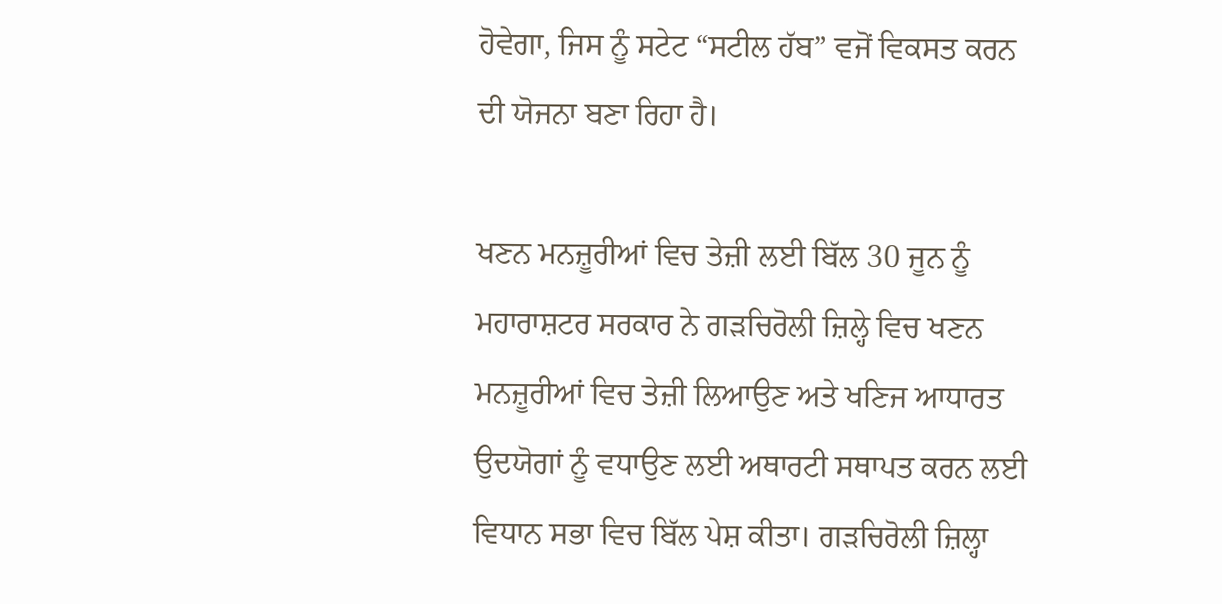ਹੋਵੇਗਾ, ਜਿਸ ਨੂੰ ਸਟੇਟ “ਸਟੀਲ ਹੱਬ” ਵਜੋਂ ਵਿਕਸਤ ਕਰਨ ਦੀ ਯੋਜਨਾ ਬਣਾ ਰਿਹਾ ਹੈ।

ਖਣਨ ਮਨਜ਼ੂਰੀਆਂ ਵਿਚ ਤੇਜ਼ੀ ਲਈ ਬਿੱਲ 30 ਜੂਨ ਨੂੰ ਮਹਾਰਾਸ਼ਟਰ ਸਰਕਾਰ ਨੇ ਗੜਚਿਰੋਲੀ ਜ਼ਿਲ੍ਹੇ ਵਿਚ ਖਣਨ ਮਨਜ਼ੂਰੀਆਂ ਵਿਚ ਤੇਜ਼ੀ ਲਿਆਉਣ ਅਤੇ ਖਣਿਜ ਆਧਾਰਤ ਉਦਯੋਗਾਂ ਨੂੰ ਵਧਾਉਣ ਲਈ ਅਥਾਰਟੀ ਸਥਾਪਤ ਕਰਨ ਲਈ ਵਿਧਾਨ ਸਭਾ ਵਿਚ ਬਿੱਲ ਪੇਸ਼ ਕੀਤਾ। ਗੜਚਿਰੋਲੀ ਜ਼ਿਲ੍ਹਾ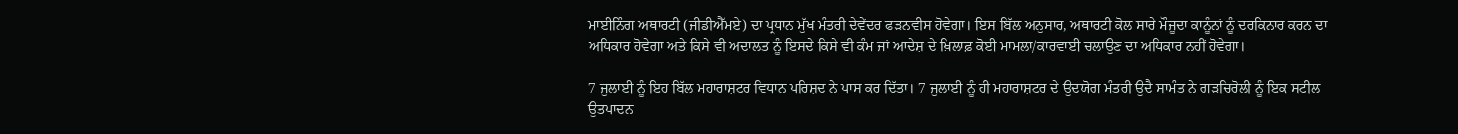ਮਾਈਨਿੰਗ ਅਥਾਰਟੀ (ਜੀਡੀਐੱਮਏ) ਦਾ ਪ੍ਰਧਾਨ ਮੁੱਖ ਮੰਤਰੀ ਦੇਵੇਂਦਰ ਫੜਨਵੀਸ ਹੋਵੇਗਾ। ਇਸ ਬਿੱਲ ਅਨੁਸਾਰ, ਅਥਾਰਟੀ ਕੋਲ ਸਾਰੇ ਮੌਜੂਦਾ ਕਾਨੂੰਨਾਂ ਨੂੰ ਦਰਕਿਨਾਰ ਕਰਨ ਦਾ ਅਧਿਕਾਰ ਹੋਵੇਗਾ ਅਤੇ ਕਿਸੇ ਵੀ ਅਦਾਲਤ ਨੂੰ ਇਸਦੇ ਕਿਸੇ ਵੀ ਕੰਮ ਜਾਂ ਆਦੇਸ਼ ਦੇ ਖ਼ਿਲਾਫ਼ ਕੋਈ ਮਾਮਲਾ/ਕਾਰਵਾਈ ਚਲਾਉਣ ਦਾ ਅਧਿਕਾਰ ਨਹੀਂ ਹੋਵੇਗਾ।

7 ਜੁਲਾਈ ਨੂੰ ਇਹ ਬਿੱਲ ਮਹਾਰਾਸ਼ਟਰ ਵਿਧਾਨ ਪਰਿਸ਼ਦ ਨੇ ਪਾਸ ਕਰ ਦਿੱਤਾ। 7 ਜੁਲਾਈ ਨੂੰ ਹੀ ਮਹਾਰਾਸ਼ਟਰ ਦੇ ਉਦਯੋਗ ਮੰਤਰੀ ਉਦੈ ਸਾਮੰਤ ਨੇ ਗੜਚਿਰੋਲੀ ਨੂੰ ਇਕ ਸਟੀਲ ਉਤਪਾਦਨ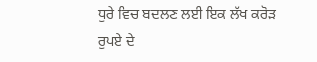ਧੁਰੇ ਵਿਚ ਬਦਲਣ ਲਈ ਇਕ ਲੱਖ ਕਰੋੜ ਰੁਪਏ ਦੇ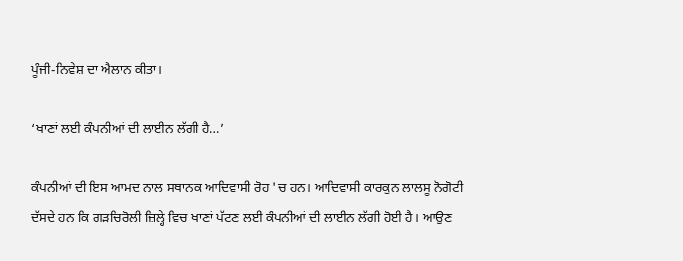ਪੂੰਜੀ-ਨਿਵੇਸ਼ ਦਾ ਐਲਾਨ ਕੀਤਾ।

‘ਖਾਣਾਂ ਲਈ ਕੰਪਨੀਆਂ ਦੀ ਲਾਈਨ ਲੱਗੀ ਹੈ…’

ਕੰਪਨੀਆਂ ਦੀ ਇਸ ਆਮਦ ਨਾਲ ਸਥਾਨਕ ਆਦਿਵਾਸੀ ਰੋਹ 'ਚ ਹਨ। ਆਦਿਵਾਸੀ ਕਾਰਕੁਨ ਲਾਲਸੂ ਨੋਗੋਟੀ ਦੱਸਦੇ ਹਨ ਕਿ ਗੜਚਿਰੋਲੀ ਜ਼ਿਲ੍ਹੇ ਵਿਚ ਖਾਣਾਂ ਪੱਟਣ ਲਈ ਕੰਪਨੀਆਂ ਦੀ ਲਾਈਨ ਲੱਗੀ ਹੋਈ ਹੈ। ਆਉਣ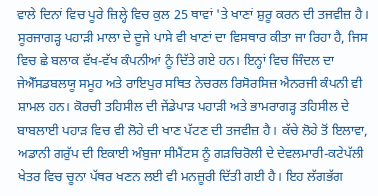ਵਾਲੇ ਦਿਨਾਂ ਵਿਚ ਪੂਰੇ ਜ਼ਿਲ੍ਹੇ ਵਿਚ ਕੁਲ 25 ਥਾਵਾਂ 'ਤੇ ਖਾਣਾਂ ਸ਼ੁਰੂ ਕਰਨ ਦੀ ਤਜਵੀਜ਼ ਹੈ। ਸੂਰਜਾਗੜ੍ਹ ਪਹਾੜੀ ਮਾਲਾ ਦੇ ਦੂਜੇ ਪਾਸੇ ਵੀ ਖਾਣਾਂ ਦਾ ਵਿਸਥਾਰ ਕੀਤਾ ਜਾ ਰਿਹਾ ਹੈ, ਜਿਸ ਵਿਚ ਛੇ ਬਲਾਕ ਵੱਖ-ਵੱਖ ਕੰਪਨੀਆਂ ਨੂੰ ਦਿੱਤੇ ਗਏ ਹਨ। ਇਨ੍ਹਾਂ ਵਿਚ ਜਿੰਦਲ ਦਾ ਜੇਐੱਸਡਬਲਯੂ ਸਮੂਹ ਅਤੇ ਰਾਇਪੁਰ ਸਥਿਤ ਨੇਚਰਲ ਰਿਸੋਰਸਿਜ਼ ਐਨਰਜੀ ਕੰਪਨੀ ਵੀ ਸ਼ਾਮਲ ਹਨ। ਕੋਰਚੀ ਤਹਿਸੀਲ ਦੀ ਜੇਂਡੇਪਾੜ ਪਹਾੜੀ ਅਤੇ ਭਾਮਰਾਗੜ੍ਹ ਤਹਿਸੀਲ ਦੇ ਬਾਬਲਾਈ ਪਹਾੜ ਵਿਚ ਵੀ ਲੋਹੇ ਦੀ ਖਾਣ ਪੱਟਣ ਦੀ ਤਜਵੀਜ਼ ਹੈ। ਕੱਚੇ ਲੋਹੇ ਤੋਂ ਇਲਾਵਾ, ਅਡਾਨੀ ਗਰੁੱਪ ਦੀ ਇਕਾਈ ਅੰਬੁਜਾ ਸੀਮੈਂਟਸ ਨੂੰ ਗੜਚਿਰੋਲੀ ਦੇ ਦੇਵਲਮਾਰੀ-ਕਟੇਪੱਲੀ ਖੇਤਰ ਵਿਚ ਚੂਨਾ ਪੱਥਰ ਖਣਨ ਲਈ ਵੀ ਮਨਜ਼ੂਰੀ ਦਿੱਤੀ ਗਈ ਹੈ। ਇਹ ਲੱਗਭੱਗ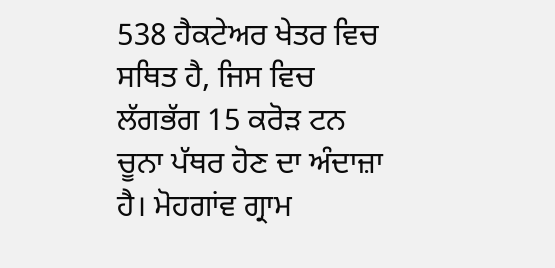538 ਹੈਕਟੇਅਰ ਖੇਤਰ ਵਿਚ ਸਥਿਤ ਹੈ, ਜਿਸ ਵਿਚ ਲੱਗਭੱਗ 15 ਕਰੋੜ ਟਨ ਚੂਨਾ ਪੱਥਰ ਹੋਣ ਦਾ ਅੰਦਾਜ਼ਾ ਹੈ। ਮੋਹਗਾਂਵ ਗ੍ਰਾਮ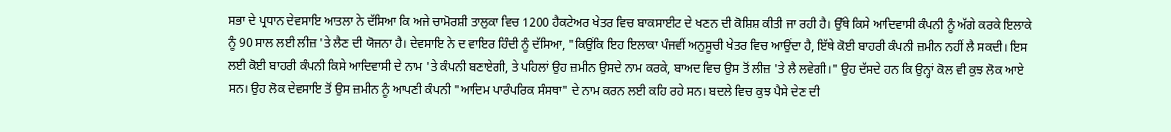ਸਭਾ ਦੇ ਪ੍ਰਧਾਨ ਦੇਵਸਾਇ ਆਤਲਾ ਨੇ ਦੱਸਿਆ ਕਿ ਅਜੇ ਚਾਮੋਰਸ਼ੀ ਤਾਲੁਕਾ ਵਿਚ 1200 ਹੈਕਟੇਅਰ ਖੇਤਰ ਵਿਚ ਬਾਕਸਾਈਟ ਦੇ ਖਣਨ ਦੀ ਕੋਸ਼ਿਸ਼ ਕੀਤੀ ਜਾ ਰਹੀ ਹੈ। ਉੱਥੇ ਕਿਸੇ ਆਦਿਵਾਸੀ ਕੰਪਨੀ ਨੂੰ ਅੱਗੇ ਕਰਕੇ ਇਲਾਕੇ ਨੂੰ 90 ਸਾਲ ਲਈ ਲੀਜ਼ 'ਤੇ ਲੈਣ ਦੀ ਯੋਜਨਾ ਹੈ। ਦੇਵਸਾਇ ਨੇ ਦ ਵਾਇਰ ਹਿੰਦੀ ਨੂੰ ਦੱਸਿਆ, "ਕਿਉਂਕਿ ਇਹ ਇਲਾਕਾ ਪੰਜਵੀਂ ਅਨੁਸੂਚੀ ਖੇਤਰ ਵਿਚ ਆਉਂਦਾ ਹੈ, ਇੱਥੇ ਕੋਈ ਬਾਹਰੀ ਕੰਪਨੀ ਜ਼ਮੀਨ ਨਹੀਂ ਲੈ ਸਕਦੀ। ਇਸ ਲਈ ਕੋਈ ਬਾਹਰੀ ਕੰਪਨੀ ਕਿਸੇ ਆਦਿਵਾਸੀ ਦੇ ਨਾਮ 'ਤੇ ਕੰਪਨੀ ਬਣਾਏਗੀ, ਤੇ ਪਹਿਲਾਂ ਉਹ ਜ਼ਮੀਨ ਉਸਦੇ ਨਾਮ ਕਰਕੇ, ਬਾਅਦ ਵਿਚ ਉਸ ਤੋਂ ਲੀਜ਼ 'ਤੇ ਲੈ ਲਵੇਗੀ।" ਉਹ ਦੱਸਦੇ ਹਨ ਕਿ ਉਨ੍ਹਾਂ ਕੋਲ ਵੀ ਕੁਝ ਲੋਕ ਆਏ ਸਨ। ਉਹ ਲੋਕ ਦੇਵਸਾਇ ਤੋਂ ਉਸ ਜ਼ਮੀਨ ਨੂੰ ਆਪਣੀ ਕੰਪਨੀ "ਆਦਿਮ ਪਾਰੰਪਰਿਕ ਸੰਸਥਾ" ਦੇ ਨਾਮ ਕਰਨ ਲਈ ਕਹਿ ਰਹੇ ਸਨ। ਬਦਲੇ ਵਿਚ ਕੁਝ ਪੈਸੇ ਦੇਣ ਦੀ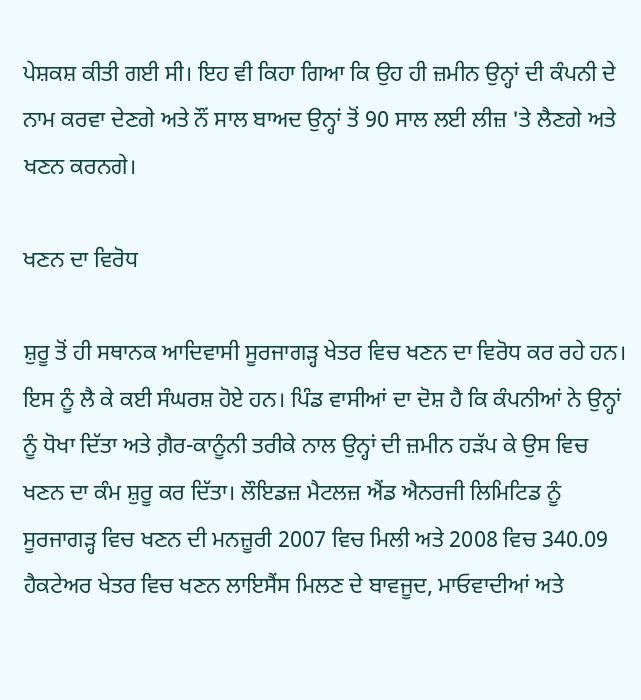ਪੇਸ਼ਕਸ਼ ਕੀਤੀ ਗਈ ਸੀ। ਇਹ ਵੀ ਕਿਹਾ ਗਿਆ ਕਿ ਉਹ ਹੀ ਜ਼ਮੀਨ ਉਨ੍ਹਾਂ ਦੀ ਕੰਪਨੀ ਦੇ ਨਾਮ ਕਰਵਾ ਦੇਣਗੇ ਅਤੇ ਨੌਂ ਸਾਲ ਬਾਅਦ ਉਨ੍ਹਾਂ ਤੋਂ 90 ਸਾਲ ਲਈ ਲੀਜ਼ 'ਤੇ ਲੈਣਗੇ ਅਤੇ ਖਣਨ ਕਰਨਗੇ।

ਖਣਨ ਦਾ ਵਿਰੋਧ

ਸ਼ੁਰੂ ਤੋਂ ਹੀ ਸਥਾਨਕ ਆਦਿਵਾਸੀ ਸੂਰਜਾਗੜ੍ਹ ਖੇਤਰ ਵਿਚ ਖਣਨ ਦਾ ਵਿਰੋਧ ਕਰ ਰਹੇ ਹਨ। ਇਸ ਨੂੰ ਲੈ ਕੇ ਕਈ ਸੰਘਰਸ਼ ਹੋਏ ਹਨ। ਪਿੰਡ ਵਾਸੀਆਂ ਦਾ ਦੋਸ਼ ਹੈ ਕਿ ਕੰਪਨੀਆਂ ਨੇ ਉਨ੍ਹਾਂ ਨੂੰ ਧੋਖਾ ਦਿੱਤਾ ਅਤੇ ਗ਼ੈਰ-ਕਾਨੂੰਨੀ ਤਰੀਕੇ ਨਾਲ ਉਨ੍ਹਾਂ ਦੀ ਜ਼ਮੀਨ ਹੜੱਪ ਕੇ ਉਸ ਵਿਚ ਖਣਨ ਦਾ ਕੰਮ ਸ਼ੁਰੂ ਕਰ ਦਿੱਤਾ। ਲੌਇਡਜ਼ ਮੈਟਲਜ਼ ਐਂਡ ਐਨਰਜੀ ਲਿਮਿਟਿਡ ਨੂੰ ਸੂਰਜਾਗੜ੍ਹ ਵਿਚ ਖਣਨ ਦੀ ਮਨਜ਼ੂਰੀ 2007 ਵਿਚ ਮਿਲੀ ਅਤੇ 2008 ਵਿਚ 340.09 ਹੈਕਟੇਅਰ ਖੇਤਰ ਵਿਚ ਖਣਨ ਲਾਇਸੈਂਸ ਮਿਲਣ ਦੇ ਬਾਵਜੂਦ, ਮਾਓਵਾਦੀਆਂ ਅਤੇ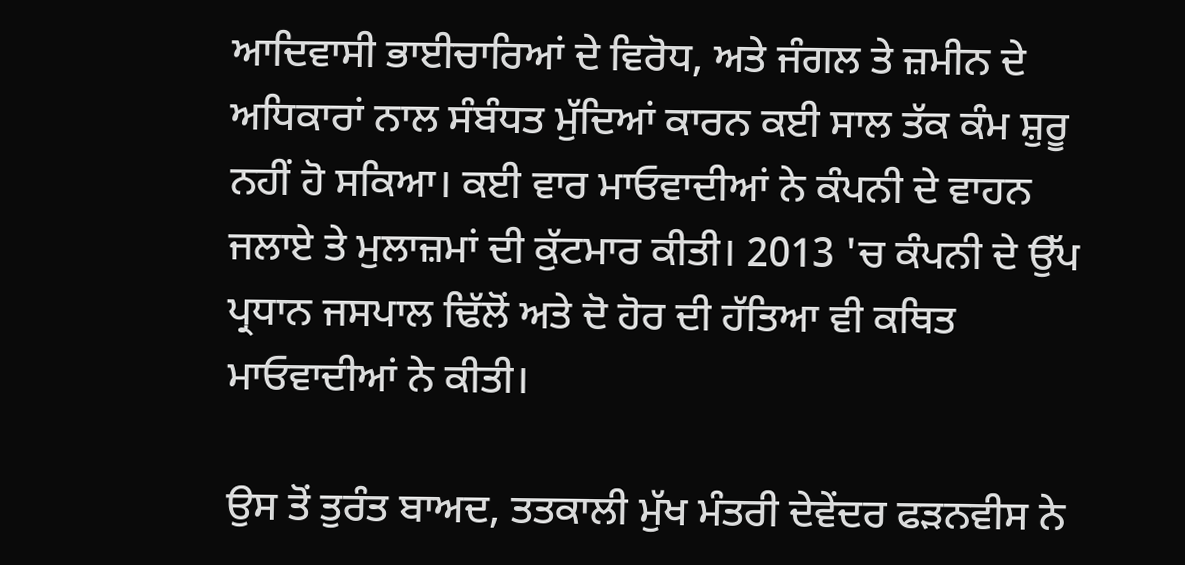ਆਦਿਵਾਸੀ ਭਾਈਚਾਰਿਆਂ ਦੇ ਵਿਰੋਧ, ਅਤੇ ਜੰਗਲ ਤੇ ਜ਼ਮੀਨ ਦੇ ਅਧਿਕਾਰਾਂ ਨਾਲ ਸੰਬੰਧਤ ਮੁੱਦਿਆਂ ਕਾਰਨ ਕਈ ਸਾਲ ਤੱਕ ਕੰਮ ਸ਼ੁਰੂ ਨਹੀਂ ਹੋ ਸਕਿਆ। ਕਈ ਵਾਰ ਮਾਓਵਾਦੀਆਂ ਨੇ ਕੰਪਨੀ ਦੇ ਵਾਹਨ ਜਲਾਏ ਤੇ ਮੁਲਾਜ਼ਮਾਂ ਦੀ ਕੁੱਟਮਾਰ ਕੀਤੀ। 2013 'ਚ ਕੰਪਨੀ ਦੇ ਉੱਪ ਪ੍ਰਧਾਨ ਜਸਪਾਲ ਢਿੱਲੋਂ ਅਤੇ ਦੋ ਹੋਰ ਦੀ ਹੱਤਿਆ ਵੀ ਕਥਿਤ ਮਾਓਵਾਦੀਆਂ ਨੇ ਕੀਤੀ।

ਉਸ ਤੋਂ ਤੁਰੰਤ ਬਾਅਦ, ਤਤਕਾਲੀ ਮੁੱਖ ਮੰਤਰੀ ਦੇਵੇਂਦਰ ਫੜਨਵੀਸ ਨੇ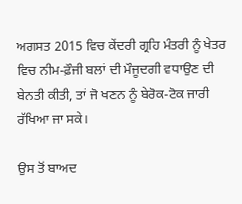ਅਗਸਤ 2015 ਵਿਚ ਕੇਂਦਰੀ ਗ੍ਰਹਿ ਮੰਤਰੀ ਨੂੰ ਖੇਤਰ ਵਿਚ ਨੀਮ-ਫ਼ੌਜੀ ਬਲਾਂ ਦੀ ਮੌਜੂਦਗੀ ਵਧਾਉਣ ਦੀ ਬੇਨਤੀ ਕੀਤੀ, ਤਾਂ ਜੋ ਖਣਨ ਨੂੰ ਬੇਰੋਕ-ਟੋਕ ਜਾਰੀ ਰੱਖਿਆ ਜਾ ਸਕੇ।

ਉਸ ਤੋਂ ਬਾਅਦ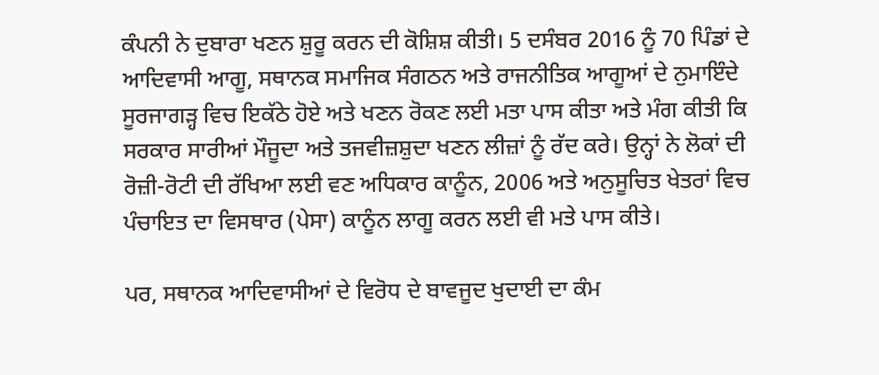ਕੰਪਨੀ ਨੇ ਦੁਬਾਰਾ ਖਣਨ ਸ਼ੁਰੂ ਕਰਨ ਦੀ ਕੋਸ਼ਿਸ਼ ਕੀਤੀ। 5 ਦਸੰਬਰ 2016 ਨੂੰ 70 ਪਿੰਡਾਂ ਦੇ ਆਦਿਵਾਸੀ ਆਗੂ, ਸਥਾਨਕ ਸਮਾਜਿਕ ਸੰਗਠਨ ਅਤੇ ਰਾਜਨੀਤਿਕ ਆਗੂਆਂ ਦੇ ਨੁਮਾਇੰਦੇ ਸੂਰਜਾਗੜ੍ਹ ਵਿਚ ਇਕੱਠੇ ਹੋਏ ਅਤੇ ਖਣਨ ਰੋਕਣ ਲਈ ਮਤਾ ਪਾਸ ਕੀਤਾ ਅਤੇ ਮੰਗ ਕੀਤੀ ਕਿ ਸਰਕਾਰ ਸਾਰੀਆਂ ਮੌਜੂਦਾ ਅਤੇ ਤਜਵੀਜ਼ਸ਼ੁਦਾ ਖਣਨ ਲੀਜ਼ਾਂ ਨੂੰ ਰੱਦ ਕਰੇ। ਉਨ੍ਹਾਂ ਨੇ ਲੋਕਾਂ ਦੀ ਰੋਜ਼ੀ-ਰੋਟੀ ਦੀ ਰੱਖਿਆ ਲਈ ਵਣ ਅਧਿਕਾਰ ਕਾਨੂੰਨ, 2006 ਅਤੇ ਅਨੁਸੂਚਿਤ ਖੇਤਰਾਂ ਵਿਚ ਪੰਚਾਇਤ ਦਾ ਵਿਸਥਾਰ (ਪੇਸਾ) ਕਾਨੂੰਨ ਲਾਗੂ ਕਰਨ ਲਈ ਵੀ ਮਤੇ ਪਾਸ ਕੀਤੇ।

ਪਰ, ਸਥਾਨਕ ਆਦਿਵਾਸੀਆਂ ਦੇ ਵਿਰੋਧ ਦੇ ਬਾਵਜੂਦ ਖੁਦਾਈ ਦਾ ਕੰਮ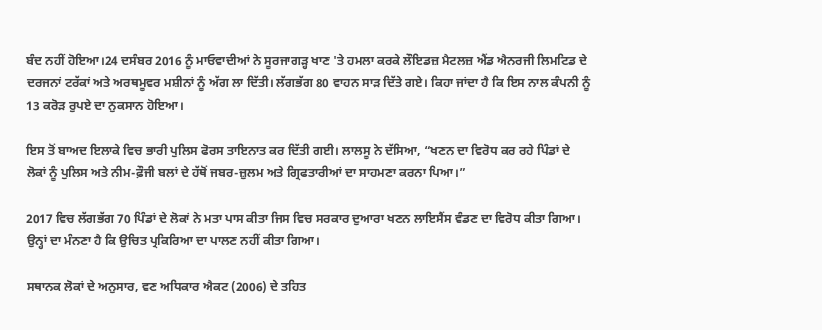ਬੰਦ ਨਹੀਂ ਹੋਇਆ।24 ਦਸੰਬਰ 2016 ਨੂੰ ਮਾਓਵਾਦੀਆਂ ਨੇ ਸੂਰਜਾਗੜ੍ਹ ਖਾਣ 'ਤੇ ਹਮਲਾ ਕਰਕੇ ਲੌਇਡਜ਼ ਮੈਟਲਜ਼ ਐਂਡ ਐਨਰਜੀ ਲਿਮਟਿਡ ਦੇ ਦਰਜਨਾਂ ਟਰੱਕਾਂ ਅਤੇ ਅਰਥਮੂਵਰ ਮਸ਼ੀਨਾਂ ਨੂੰ ਅੱਗ ਲਾ ਦਿੱਤੀ। ਲੱਗਭੱਗ 80 ਵਾਹਨ ਸਾੜ ਦਿੱਤੇ ਗਏ। ਕਿਹਾ ਜਾਂਦਾ ਹੈ ਕਿ ਇਸ ਨਾਲ ਕੰਪਨੀ ਨੂੰ 13 ਕਰੋੜ ਰੁਪਏ ਦਾ ਨੁਕਸਾਨ ਹੋਇਆ।

ਇਸ ਤੋਂ ਬਾਅਦ ਇਲਾਕੇ ਵਿਚ ਭਾਰੀ ਪੁਲਿਸ ਫੋਰਸ ਤਾਇਨਾਤ ਕਰ ਦਿੱਤੀ ਗਈ। ਲਾਲਸੂ ਨੇ ਦੱਸਿਆ, “ਖਣਨ ਦਾ ਵਿਰੋਧ ਕਰ ਰਹੇ ਪਿੰਡਾਂ ਦੇ ਲੋਕਾਂ ਨੂੰ ਪੁਲਿਸ ਅਤੇ ਨੀਮ-ਫ਼ੌਜੀ ਬਲਾਂ ਦੇ ਹੱਥੋਂ ਜਬਰ-ਜ਼ੁਲਮ ਅਤੇ ਗ੍ਰਿਫਤਾਰੀਆਂ ਦਾ ਸਾਹਮਣਾ ਕਰਨਾ ਪਿਆ।”

2017 ਵਿਚ ਲੱਗਭੱਗ 70 ਪਿੰਡਾਂ ਦੇ ਲੋਕਾਂ ਨੇ ਮਤਾ ਪਾਸ ਕੀਤਾ ਜਿਸ ਵਿਚ ਸਰਕਾਰ ਦੁਆਰਾ ਖਣਨ ਲਾਇਸੈਂਸ ਵੰਡਣ ਦਾ ਵਿਰੋਧ ਕੀਤਾ ਗਿਆ। ਉਨ੍ਹਾਂ ਦਾ ਮੰਨਣਾ ਹੈ ਕਿ ਉਚਿਤ ਪ੍ਰਕਿਰਿਆ ਦਾ ਪਾਲਣ ਨਹੀਂ ਕੀਤਾ ਗਿਆ।

ਸਥਾਨਕ ਲੋਕਾਂ ਦੇ ਅਨੁਸਾਰ, ਵਣ ਅਧਿਕਾਰ ਐਕਟ (2006) ਦੇ ਤਹਿਤ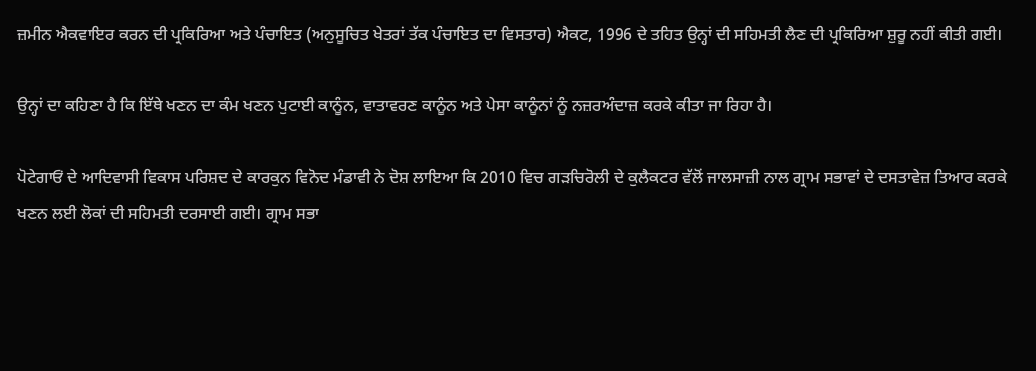ਜ਼ਮੀਨ ਐਕਵਾਇਰ ਕਰਨ ਦੀ ਪ੍ਰਕਿਰਿਆ ਅਤੇ ਪੰਚਾਇਤ (ਅਨੁਸੂਚਿਤ ਖੇਤਰਾਂ ਤੱਕ ਪੰਚਾਇਤ ਦਾ ਵਿਸਤਾਰ) ਐਕਟ, 1996 ਦੇ ਤਹਿਤ ਉਨ੍ਹਾਂ ਦੀ ਸਹਿਮਤੀ ਲੈਣ ਦੀ ਪ੍ਰਕਿਰਿਆ ਸ਼ੁਰੂ ਨਹੀਂ ਕੀਤੀ ਗਈ।

ਉਨ੍ਹਾਂ ਦਾ ਕਹਿਣਾ ਹੈ ਕਿ ਇੱਥੇ ਖਣਨ ਦਾ ਕੰਮ ਖਣਨ ਪੁਟਾਈ ਕਾਨੂੰਨ, ਵਾਤਾਵਰਣ ਕਾਨੂੰਨ ਅਤੇ ਪੇਸਾ ਕਾਨੂੰਨਾਂ ਨੂੰ ਨਜ਼ਰਅੰਦਾਜ਼ ਕਰਕੇ ਕੀਤਾ ਜਾ ਰਿਹਾ ਹੈ।

ਪੋਟੇਗਾਓਂ ਦੇ ਆਦਿਵਾਸੀ ਵਿਕਾਸ ਪਰਿਸ਼ਦ ਦੇ ਕਾਰਕੁਨ ਵਿਨੋਦ ਮੰਡਾਵੀ ਨੇ ਦੋਸ਼ ਲਾਇਆ ਕਿ 2010 ਵਿਚ ਗੜਚਿਰੋਲੀ ਦੇ ਕੁਲੈਕਟਰ ਵੱਲੋਂ ਜਾਲਸਾਜ਼ੀ ਨਾਲ ਗ੍ਰਾਮ ਸਭਾਵਾਂ ਦੇ ਦਸਤਾਵੇਜ਼ ਤਿਆਰ ਕਰਕੇ ਖਣਨ ਲਈ ਲੋਕਾਂ ਦੀ ਸਹਿਮਤੀ ਦਰਸਾਈ ਗਈ। ਗ੍ਰਾਮ ਸਭਾ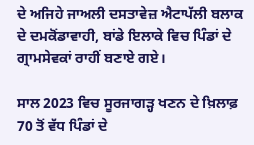ਦੇ ਅਜਿਹੇ ਜਾਅਲੀ ਦਸਤਾਵੇਜ਼ ਐਟਾਪੱਲੀ ਬਲਾਕ ਦੇ ਦਮਕੋਂਡਾਵਾਹੀ, ਬਾਂਡੇ ਇਲਾਕੇ ਵਿਚ ਪਿੰਡਾਂ ਦੇ ਗ੍ਰਾਮਸੇਵਕਾਂ ਰਾਹੀਂ ਬਣਾਏ ਗਏ।

ਸਾਲ 2023 ਵਿਚ ਸੂਰਜਾਗੜ੍ਹ ਖਣਨ ਦੇ ਖ਼ਿਲਾਫ਼ 70 ਤੋਂ ਵੱਧ ਪਿੰਡਾਂ ਦੇ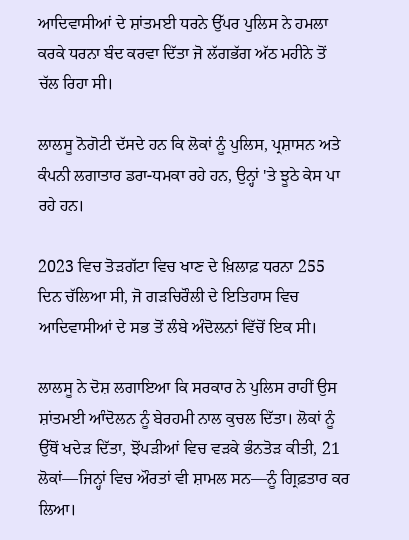ਆਦਿਵਾਸੀਆਂ ਦੇ ਸ਼ਾਂਤਮਈ ਧਰਨੇ ਉੱਪਰ ਪੁਲਿਸ ਨੇ ਹਮਲਾ ਕਰਕੇ ਧਰਨਾ ਬੰਦ ਕਰਵਾ ਦਿੱਤਾ ਜੋ ਲੱਗਭੱਗ ਅੱਠ ਮਹੀਨੇ ਤੋਂ ਚੱਲ ਰਿਹਾ ਸੀ।

ਲਾਲਸੂ ਨੋਗੋਟੀ ਦੱਸਦੇ ਹਨ ਕਿ ਲੋਕਾਂ ਨੂੰ ਪੁਲਿਸ, ਪ੍ਰਸ਼ਾਸਨ ਅਤੇ ਕੰਪਨੀ ਲਗਾਤਾਰ ਡਰਾ-ਧਮਕਾ ਰਹੇ ਹਨ, ਉਨ੍ਹਾਂ 'ਤੇ ਝੂਠੇ ਕੇਸ ਪਾ ਰਹੇ ਹਨ।

2023 ਵਿਚ ਤੋੜਗੱਟਾ ਵਿਚ ਖਾਣ ਦੇ ਖ਼ਿਲਾਫ਼ ਧਰਨਾ 255 ਦਿਨ ਚੱਲਿਆ ਸੀ, ਜੋ ਗੜਚਿਰੌਲੀ ਦੇ ਇਤਿਹਾਸ ਵਿਚ ਆਦਿਵਾਸੀਆਂ ਦੇ ਸਭ ਤੋਂ ਲੰਬੇ ਅੰਦੋਲਨਾਂ ਵਿੱਚੋਂ ਇਕ ਸੀ।

ਲਾਲਸੂ ਨੇ ਦੋਸ਼ ਲਗਾਇਆ ਕਿ ਸਰਕਾਰ ਨੇ ਪੁਲਿਸ ਰਾਹੀਂ ਉਸ ਸ਼ਾਂਤਮਈ ਆੰਦੋਲਨ ਨੂੰ ਬੇਰਹਮੀ ਨਾਲ ਕੁਚਲ ਦਿੱਤਾ। ਲੋਕਾਂ ਨੂੰ ਉੱਥੋਂ ਖਦੇੜ ਦਿੱਤਾ, ਝੋਂਪੜੀਆਂ ਵਿਚ ਵੜਕੇ ਭੰਨਤੋੜ ਕੀਤੀ, 21 ਲੋਕਾਂ—ਜਿਨ੍ਹਾਂ ਵਿਚ ਔਰਤਾਂ ਵੀ ਸ਼ਾਮਲ ਸਨ—ਨੂੰ ਗ੍ਰਿਫ਼ਤਾਰ ਕਰ ਲਿਆ।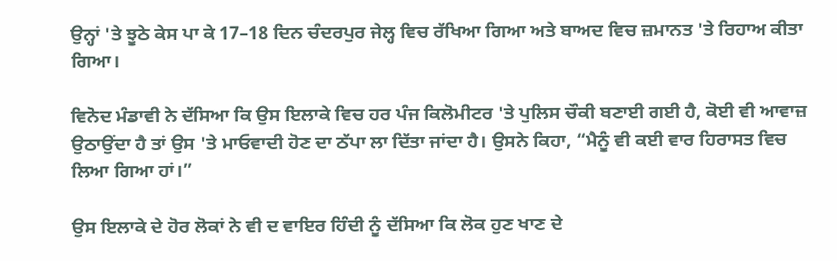ਉਨ੍ਹਾਂ 'ਤੇ ਝੂਠੇ ਕੇਸ ਪਾ ਕੇ 17–18 ਦਿਨ ਚੰਦਰਪੁਰ ਜੇਲ੍ਹ ਵਿਚ ਰੱਖਿਆ ਗਿਆ ਅਤੇ ਬਾਅਦ ਵਿਚ ਜ਼ਮਾਨਤ 'ਤੇ ਰਿਹਾਅ ਕੀਤਾ ਗਿਆ।

ਵਿਨੋਦ ਮੰਡਾਵੀ ਨੇ ਦੱਸਿਆ ਕਿ ਉਸ ਇਲਾਕੇ ਵਿਚ ਹਰ ਪੰਜ ਕਿਲੋਮੀਟਰ 'ਤੇ ਪੁਲਿਸ ਚੌਕੀ ਬਣਾਈ ਗਈ ਹੈ, ਕੋਈ ਵੀ ਆਵਾਜ਼ ਉਠਾਉਂਦਾ ਹੈ ਤਾਂ ਉਸ 'ਤੇ ਮਾਓਵਾਦੀ ਹੋਣ ਦਾ ਠੱਪਾ ਲਾ ਦਿੱਤਾ ਜਾਂਦਾ ਹੈ। ਉਸਨੇ ਕਿਹਾ, “ਮੈਨੂੰ ਵੀ ਕਈ ਵਾਰ ਹਿਰਾਸਤ ਵਿਚ ਲਿਆ ਗਿਆ ਹਾਂ।”

ਉਸ ਇਲਾਕੇ ਦੇ ਹੋਰ ਲੋਕਾਂ ਨੇ ਵੀ ਦ ਵਾਇਰ ਹਿੰਦੀ ਨੂੰ ਦੱਸਿਆ ਕਿ ਲੋਕ ਹੁਣ ਖਾਣ ਦੇ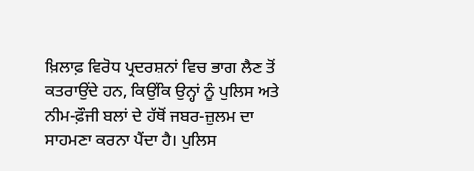ਖ਼ਿਲਾਫ਼ ਵਿਰੋਧ ਪ੍ਰਦਰਸ਼ਨਾਂ ਵਿਚ ਭਾਗ ਲੈਣ ਤੋਂ ਕਤਰਾਉਂਦੇ ਹਨ, ਕਿਉਂਕਿ ਉਨ੍ਹਾਂ ਨੂੰ ਪੁਲਿਸ ਅਤੇ ਨੀਮ-ਫ਼ੌਜੀ ਬਲਾਂ ਦੇ ਹੱਥੋਂ ਜਬਰ-ਜ਼ੁਲਮ ਦਾ ਸਾਹਮਣਾ ਕਰਨਾ ਪੈਂਦਾ ਹੈ। ਪੁਲਿਸ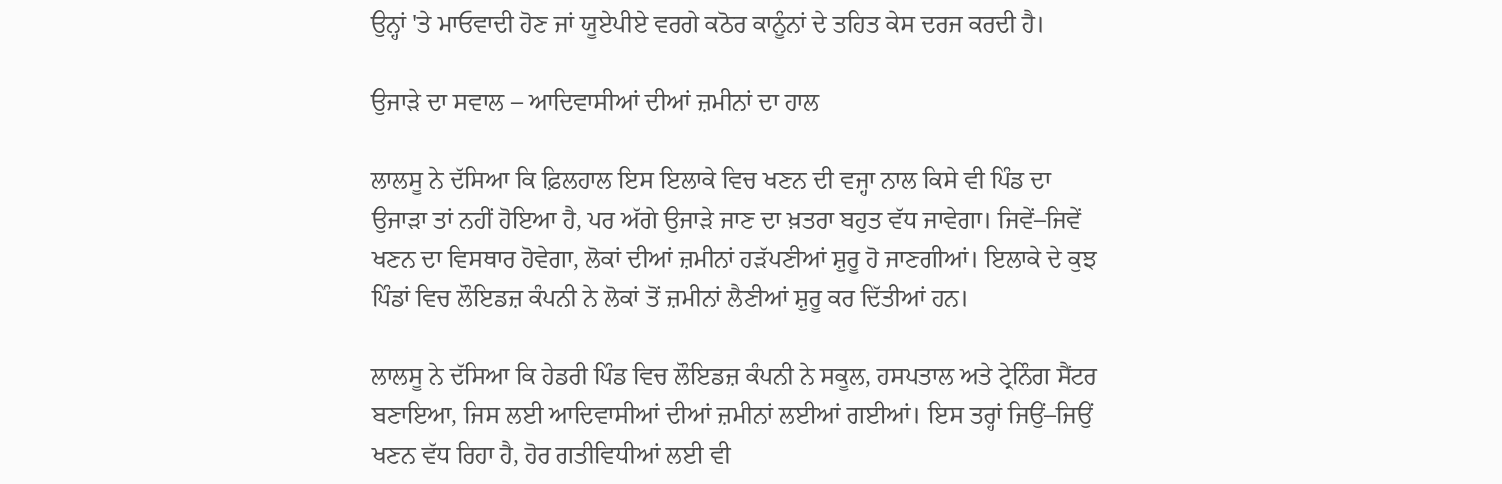ਉਨ੍ਹਾਂ 'ਤੇ ਮਾਓਵਾਦੀ ਹੋਣ ਜਾਂ ਯੂਏਪੀਏ ਵਰਗੇ ਕਠੋਰ ਕਾਨੂੰਨਾਂ ਦੇ ਤਹਿਤ ਕੇਸ ਦਰਜ ਕਰਦੀ ਹੈ।

ਉਜਾੜੇ ਦਾ ਸਵਾਲ – ਆਦਿਵਾਸੀਆਂ ਦੀਆਂ ਜ਼ਮੀਨਾਂ ਦਾ ਹਾਲ

ਲਾਲਸੂ ਨੇ ਦੱਸਿਆ ਕਿ ਫ਼ਿਲਹਾਲ ਇਸ ਇਲਾਕੇ ਵਿਚ ਖਣਨ ਦੀ ਵਜ੍ਹਾ ਨਾਲ ਕਿਸੇ ਵੀ ਪਿੰਡ ਦਾ ਉਜਾੜਾ ਤਾਂ ਨਹੀਂ ਹੋਇਆ ਹੈ, ਪਰ ਅੱਗੇ ਉਜਾੜੇ ਜਾਣ ਦਾ ਖ਼ਤਰਾ ਬਹੁਤ ਵੱਧ ਜਾਵੇਗਾ। ਜਿਵੇਂ–ਜਿਵੇਂ ਖਣਨ ਦਾ ਵਿਸਥਾਰ ਹੋਵੇਗਾ, ਲੋਕਾਂ ਦੀਆਂ ਜ਼ਮੀਨਾਂ ਹੜੱਪਣੀਆਂ ਸ਼ੁਰੂ ਹੋ ਜਾਣਗੀਆਂ। ਇਲਾਕੇ ਦੇ ਕੁਝ ਪਿੰਡਾਂ ਵਿਚ ਲੌਇਡਜ਼ ਕੰਪਨੀ ਨੇ ਲੋਕਾਂ ਤੋਂ ਜ਼ਮੀਨਾਂ ਲੈਣੀਆਂ ਸ਼ੁਰੂ ਕਰ ਦਿੱਤੀਆਂ ਹਨ।

ਲਾਲਸੂ ਨੇ ਦੱਸਿਆ ਕਿ ਹੇਡਰੀ ਪਿੰਡ ਵਿਚ ਲੌਇਡਜ਼ ਕੰਪਨੀ ਨੇ ਸਕੂਲ, ਹਸਪਤਾਲ ਅਤੇ ਟ੍ਰੇਨਿੰਗ ਸੈਂਟਰ ਬਣਾਇਆ, ਜਿਸ ਲਈ ਆਦਿਵਾਸੀਆਂ ਦੀਆਂ ਜ਼ਮੀਨਾਂ ਲਈਆਂ ਗਈਆਂ। ਇਸ ਤਰ੍ਹਾਂ ਜਿਉਂ–ਜਿਉਂ ਖਣਨ ਵੱਧ ਰਿਹਾ ਹੈ, ਹੋਰ ਗਤੀਵਿਧੀਆਂ ਲਈ ਵੀ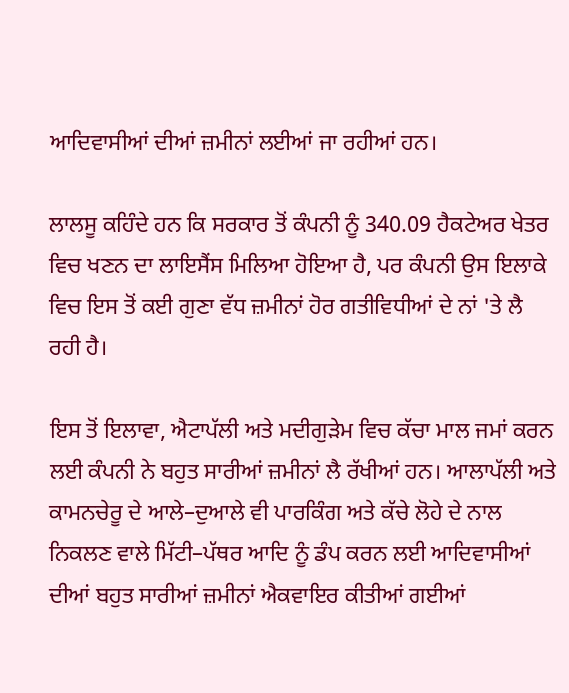ਆਦਿਵਾਸੀਆਂ ਦੀਆਂ ਜ਼ਮੀਨਾਂ ਲਈਆਂ ਜਾ ਰਹੀਆਂ ਹਨ।

ਲਾਲਸੂ ਕਹਿੰਦੇ ਹਨ ਕਿ ਸਰਕਾਰ ਤੋਂ ਕੰਪਨੀ ਨੂੰ 340.09 ਹੈਕਟੇਅਰ ਖੇਤਰ ਵਿਚ ਖਣਨ ਦਾ ਲਾਇਸੈਂਸ ਮਿਲਿਆ ਹੋਇਆ ਹੈ, ਪਰ ਕੰਪਨੀ ਉਸ ਇਲਾਕੇ ਵਿਚ ਇਸ ਤੋਂ ਕਈ ਗੁਣਾ ਵੱਧ ਜ਼ਮੀਨਾਂ ਹੋਰ ਗਤੀਵਿਧੀਆਂ ਦੇ ਨਾਂ 'ਤੇ ਲੈ ਰਹੀ ਹੈ।

ਇਸ ਤੋਂ ਇਲਾਵਾ, ਐਟਾਪੱਲੀ ਅਤੇ ਮਦੀਗੁੜੇਮ ਵਿਚ ਕੱਚਾ ਮਾਲ ਜਮਾਂ ਕਰਨ ਲਈ ਕੰਪਨੀ ਨੇ ਬਹੁਤ ਸਾਰੀਆਂ ਜ਼ਮੀਨਾਂ ਲੈ ਰੱਖੀਆਂ ਹਨ। ਆਲਾਪੱਲੀ ਅਤੇ ਕਾਮਨਚੇਰੂ ਦੇ ਆਲੇ–ਦੁਆਲੇ ਵੀ ਪਾਰਕਿੰਗ ਅਤੇ ਕੱਚੇ ਲੋਹੇ ਦੇ ਨਾਲ ਨਿਕਲਣ ਵਾਲੇ ਮਿੱਟੀ–ਪੱਥਰ ਆਦਿ ਨੂੰ ਡੰਪ ਕਰਨ ਲਈ ਆਦਿਵਾਸੀਆਂ ਦੀਆਂ ਬਹੁਤ ਸਾਰੀਆਂ ਜ਼ਮੀਨਾਂ ਐਕਵਾਇਰ ਕੀਤੀਆਂ ਗਈਆਂ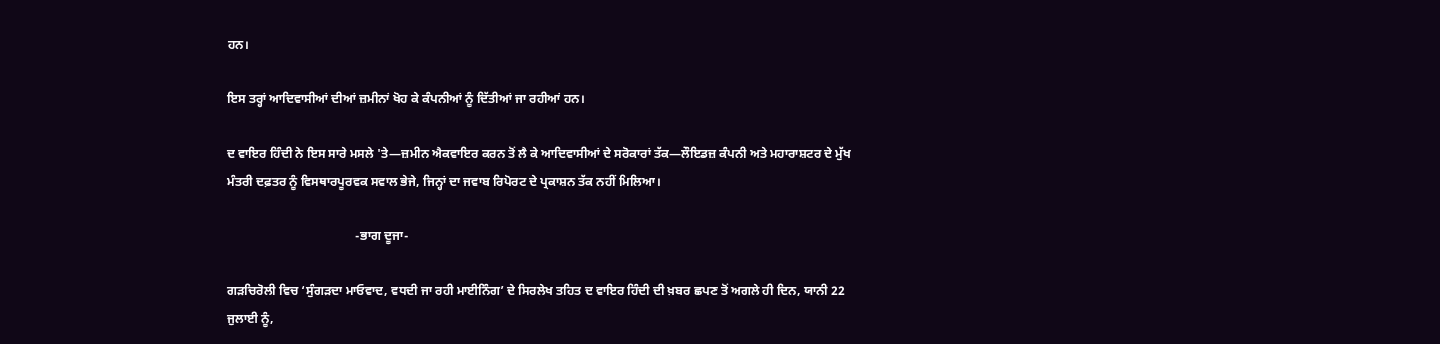ਹਨ।

ਇਸ ਤਰ੍ਹਾਂ ਆਦਿਵਾਸੀਆਂ ਦੀਆਂ ਜ਼ਮੀਨਾਂ ਖੋਹ ਕੇ ਕੰਪਨੀਆਂ ਨੂੰ ਦਿੱਤੀਆਂ ਜਾ ਰਹੀਆਂ ਹਨ।

ਦ ਵਾਇਰ ਹਿੰਦੀ ਨੇ ਇਸ ਸਾਰੇ ਮਸਲੇ 'ਤੇ—ਜ਼ਮੀਨ ਐਕਵਾਇਰ ਕਰਨ ਤੋਂ ਲੈ ਕੇ ਆਦਿਵਾਸੀਆਂ ਦੇ ਸਰੋਕਾਰਾਂ ਤੱਕ—ਲੌਇਡਜ਼ ਕੰਪਨੀ ਅਤੇ ਮਹਾਰਾਸ਼ਟਰ ਦੇ ਮੁੱਖ ਮੰਤਰੀ ਦਫ਼ਤਰ ਨੂੰ ਵਿਸਥਾਰਪੂਰਵਕ ਸਵਾਲ ਭੇਜੇ, ਜਿਨ੍ਹਾਂ ਦਾ ਜਵਾਬ ਰਿਪੋਰਟ ਦੇ ਪ੍ਰਕਾਸ਼ਨ ਤੱਕ ਨਹੀਂ ਮਿਲਿਆ।

                                         -ਭਾਗ ਦੂਜਾ-

ਗੜਚਿਰੋਲੀ ਵਿਚ ‘ਸੁੰਗੜਦਾ ਮਾਓਵਾਦ, ਵਧਦੀ ਜਾ ਰਹੀ ਮਾਈਨਿੰਗ’ ਦੇ ਸਿਰਲੇਖ ਤਹਿਤ ਦ ਵਾਇਰ ਹਿੰਦੀ ਦੀ ਖ਼ਬਰ ਛਪਣ ਤੋਂ ਅਗਲੇ ਹੀ ਦਿਨ, ਯਾਨੀ 22 ਜੁਲਾਈ ਨੂੰ,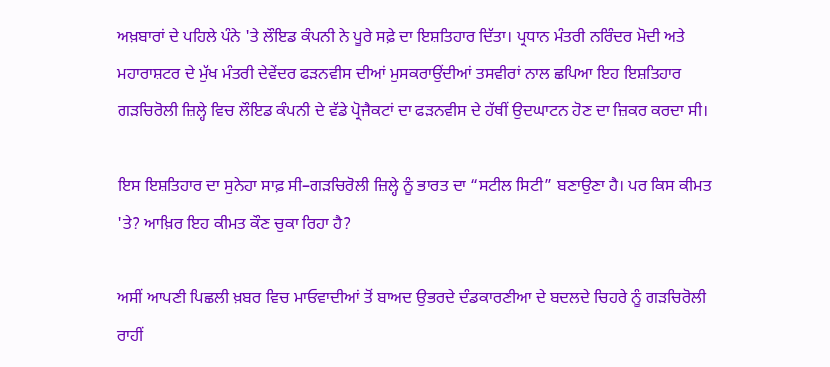ਅਖ਼ਬਾਰਾਂ ਦੇ ਪਹਿਲੇ ਪੰਨੇ 'ਤੇ ਲੌਇਡ ਕੰਪਨੀ ਨੇ ਪੂਰੇ ਸਫ਼ੇ ਦਾ ਇਸ਼ਤਿਹਾਰ ਦਿੱਤਾ। ਪ੍ਰਧਾਨ ਮੰਤਰੀ ਨਰਿੰਦਰ ਮੋਦੀ ਅਤੇ ਮਹਾਰਾਸ਼ਟਰ ਦੇ ਮੁੱਖ ਮੰਤਰੀ ਦੇਵੇਂਦਰ ਫੜਨਵੀਸ ਦੀਆਂ ਮੁਸਕਰਾਉਂਦੀਆਂ ਤਸਵੀਰਾਂ ਨਾਲ ਛਪਿਆ ਇਹ ਇਸ਼ਤਿਹਾਰ ਗੜਚਿਰੋਲੀ ਜ਼ਿਲ੍ਹੇ ਵਿਚ ਲੌਇਡ ਕੰਪਨੀ ਦੇ ਵੱਡੇ ਪ੍ਰੋਜੈਕਟਾਂ ਦਾ ਫੜਨਵੀਸ ਦੇ ਹੱਥੀਂ ਉਦਘਾਟਨ ਹੋਣ ਦਾ ਜ਼ਿਕਰ ਕਰਦਾ ਸੀ।

ਇਸ ਇਸ਼ਤਿਹਾਰ ਦਾ ਸੁਨੇਹਾ ਸਾਫ਼ ਸੀ–ਗੜਚਿਰੋਲੀ ਜ਼ਿਲ੍ਹੇ ਨੂੰ ਭਾਰਤ ਦਾ “ਸਟੀਲ ਸਿਟੀ” ਬਣਾਉਣਾ ਹੈ। ਪਰ ਕਿਸ ਕੀਮਤ 'ਤੇ? ਆਖ਼ਿਰ ਇਹ ਕੀਮਤ ਕੌਣ ਚੁਕਾ ਰਿਹਾ ਹੈ?

ਅਸੀਂ ਆਪਣੀ ਪਿਛਲੀ ਖ਼ਬਰ ਵਿਚ ਮਾਓਵਾਦੀਆਂ ਤੋਂ ਬਾਅਦ ਉਭਰਦੇ ਦੰਡਕਾਰਣੀਆ ਦੇ ਬਦਲਦੇ ਚਿਹਰੇ ਨੂੰ ਗੜਚਿਰੋਲੀ ਰਾਹੀਂ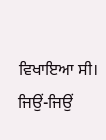ਵਿਖਾਇਆ ਸੀ। ਜਿਉਂ-ਜਿਉਂ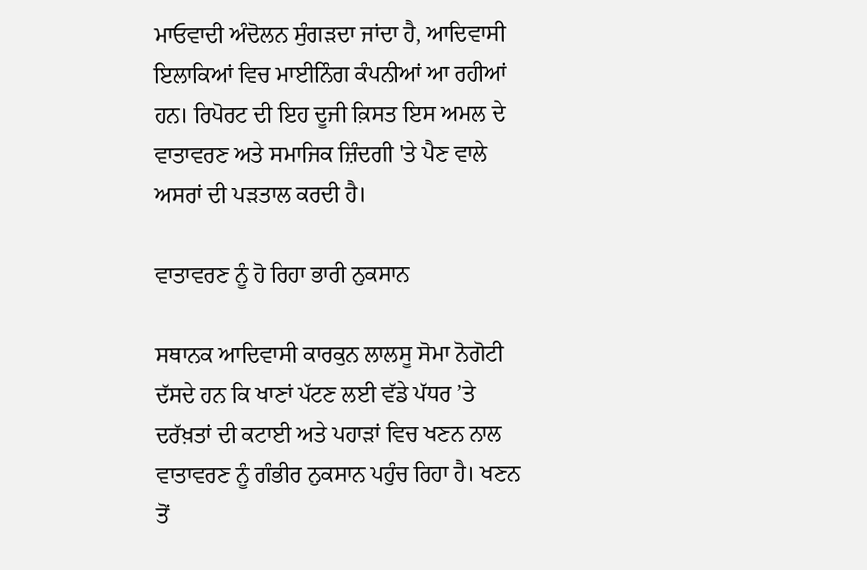ਮਾਓਵਾਦੀ ਅੰਦੋਲਨ ਸੁੰਗੜਦਾ ਜਾਂਦਾ ਹੈ, ਆਦਿਵਾਸੀ ਇਲਾਕਿਆਂ ਵਿਚ ਮਾਈਨਿੰਗ ਕੰਪਨੀਆਂ ਆ ਰਹੀਆਂ ਹਨ। ਰਿਪੋਰਟ ਦੀ ਇਹ ਦੂਜੀ ਕ਼ਿਸਤ ਇਸ ਅਮਲ ਦੇ ਵਾਤਾਵਰਣ ਅਤੇ ਸਮਾਜਿਕ ਜ਼ਿੰਦਗੀ 'ਤੇ ਪੈਣ ਵਾਲੇ ਅਸਰਾਂ ਦੀ ਪੜਤਾਲ ਕਰਦੀ ਹੈ।

ਵਾਤਾਵਰਣ ਨੂੰ ਹੋ ਰਿਹਾ ਭਾਰੀ ਨੁਕਸਾਨ

ਸਥਾਨਕ ਆਦਿਵਾਸੀ ਕਾਰਕੁਨ ਲਾਲਸੂ ਸੋਮਾ ਨੋਗੋਟੀ ਦੱਸਦੇ ਹਨ ਕਿ ਖਾਣਾਂ ਪੱਟਣ ਲਈ ਵੱਡੇ ਪੱਧਰ ’ਤੇ ਦਰੱਖ਼ਤਾਂ ਦੀ ਕਟਾਈ ਅਤੇ ਪਹਾੜਾਂ ਵਿਚ ਖਣਨ ਨਾਲ ਵਾਤਾਵਰਣ ਨੂੰ ਗੰਭੀਰ ਨੁਕਸਾਨ ਪਹੁੰਚ ਰਿਹਾ ਹੈ। ਖਣਨ ਤੋਂ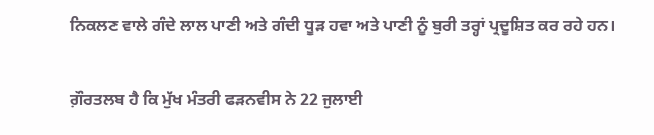ਨਿਕਲਣ ਵਾਲੇ ਗੰਦੇ ਲਾਲ ਪਾਣੀ ਅਤੇ ਗੰਦੀ ਧੂੜ ਹਵਾ ਅਤੇ ਪਾਣੀ ਨੂੰ ਬੁਰੀ ਤਰ੍ਹਾਂ ਪ੍ਰਦੂਸ਼ਿਤ ਕਰ ਰਹੇ ਹਨ।

ਗ਼ੌਰਤਲਬ ਹੈ ਕਿ ਮੁੱਖ ਮੰਤਰੀ ਫੜਨਵੀਸ ਨੇ 22 ਜੁਲਾਈ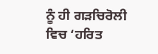ਨੂੰ ਹੀ ਗੜਚਿਰੋਲੀ ਵਿਚ ‘ਹਰਿਤ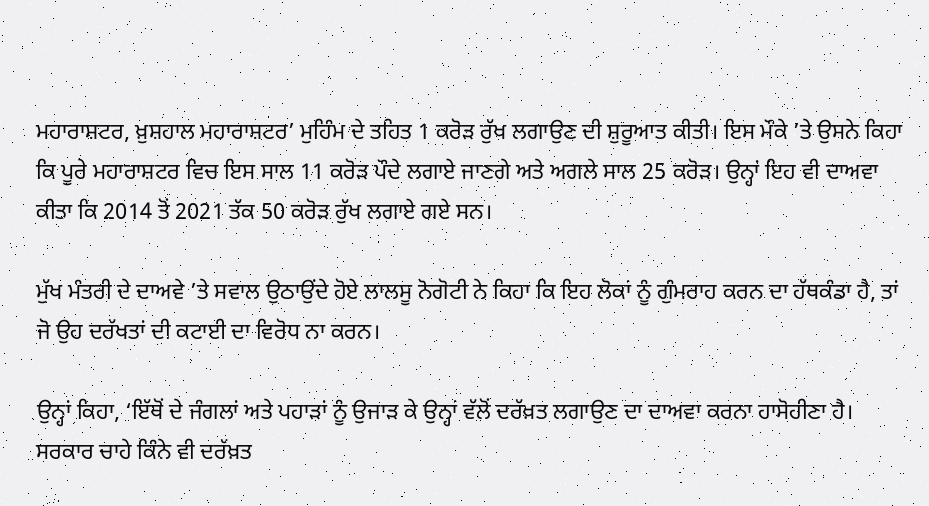ਮਹਾਰਾਸ਼ਟਰ, ਖ਼ੁਸ਼ਹਾਲ ਮਹਾਰਾਸ਼ਟਰ’ ਮੁਹਿੰਮ ਦੇ ਤਹਿਤ 1 ਕਰੋੜ ਰੁੱਖ ਲਗਾਉਣ ਦੀ ਸ਼ੁਰੂਆਤ ਕੀਤੀ। ਇਸ ਮੌਕੇ ’ਤੇ ਉਸਨੇ ਕਿਹਾ ਕਿ ਪੂਰੇ ਮਹਾਰਾਸ਼ਟਰ ਵਿਚ ਇਸ ਸਾਲ 11 ਕਰੋੜ ਪੌਦੇ ਲਗਾਏ ਜਾਣਗੇ ਅਤੇ ਅਗਲੇ ਸਾਲ 25 ਕਰੋੜ। ਉਨ੍ਹਾਂ ਇਹ ਵੀ ਦਾਅਵਾ ਕੀਤਾ ਕਿ 2014 ਤੋਂ 2021 ਤੱਕ 50 ਕਰੋੜ ਰੁੱਖ ਲਗਾਏ ਗਏ ਸਨ।

ਮੁੱਖ ਮੰਤਰੀ ਦੇ ਦਾਅਵੇ ’ਤੇ ਸਵਾਲ ਉਠਾਉਂਦੇ ਹੋਏ ਲਾਲਸੂ ਨੋਗੋਟੀ ਨੇ ਕਿਹਾ ਕਿ ਇਹ ਲੋਕਾਂ ਨੂੰ ਗੁੰਮਰਾਹ ਕਰਨ ਦਾ ਹੱਥਕੰਡਾ ਹੈ, ਤਾਂ ਜੋ ਉਹ ਦਰੱਖਤਾਂ ਦੀ ਕਟਾਈ ਦਾ ਵਿਰੋਧ ਨਾ ਕਰਨ।

ਉਨ੍ਹਾਂ ਕਿਹਾ, ‘ਇੱਥੋਂ ਦੇ ਜੰਗਲਾਂ ਅਤੇ ਪਹਾੜਾਂ ਨੂੰ ਉਜਾੜ ਕੇ ਉਨ੍ਹਾਂ ਵੱਲੋਂ ਦਰੱਖ਼ਤ ਲਗਾਉਣ ਦਾ ਦਾਅਵਾ ਕਰਨਾ ਹਾਸੋਹੀਣਾ ਹੈ। ਸਰਕਾਰ ਚਾਹੇ ਕਿੰਨੇ ਵੀ ਦਰੱਖ਼ਤ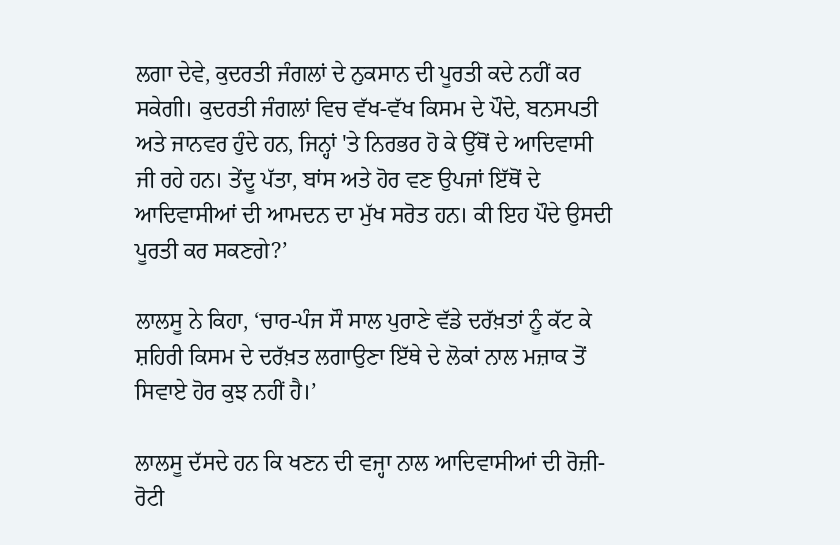ਲਗਾ ਦੇਵੇ, ਕੁਦਰਤੀ ਜੰਗਲਾਂ ਦੇ ਨੁਕਸਾਨ ਦੀ ਪੂਰਤੀ ਕਦੇ ਨਹੀਂ ਕਰ ਸਕੇਗੀ। ਕੁਦਰਤੀ ਜੰਗਲਾਂ ਵਿਚ ਵੱਖ-ਵੱਖ ਕਿਸਮ ਦੇ ਪੌਦੇ, ਬਨਸਪਤੀ ਅਤੇ ਜਾਨਵਰ ਹੁੰਦੇ ਹਨ, ਜਿਨ੍ਹਾਂ 'ਤੇ ਨਿਰਭਰ ਹੋ ਕੇ ਉੱਥੋਂ ਦੇ ਆਦਿਵਾਸੀ ਜੀ ਰਹੇ ਹਨ। ਤੇਂਦੂ ਪੱਤਾ, ਬਾਂਸ ਅਤੇ ਹੋਰ ਵਣ ਉਪਜਾਂ ਇੱਥੋਂ ਦੇ ਆਦਿਵਾਸੀਆਂ ਦੀ ਆਮਦਨ ਦਾ ਮੁੱਖ ਸਰੋਤ ਹਨ। ਕੀ ਇਹ ਪੌਦੇ ਉਸਦੀ ਪੂਰਤੀ ਕਰ ਸਕਣਗੇ?’

ਲਾਲਸੂ ਨੇ ਕਿਹਾ, ‘ਚਾਰ-ਪੰਜ ਸੌ ਸਾਲ ਪੁਰਾਣੇ ਵੱਡੇ ਦਰੱਖ਼ਤਾਂ ਨੂੰ ਕੱਟ ਕੇ ਸ਼ਹਿਰੀ ਕਿਸਮ ਦੇ ਦਰੱਖ਼ਤ ਲਗਾਉਣਾ ਇੱਥੇ ਦੇ ਲੋਕਾਂ ਨਾਲ ਮਜ਼ਾਕ ਤੋਂ ਸਿਵਾਏ ਹੋਰ ਕੁਝ ਨਹੀਂ ਹੈ।’

ਲਾਲਸੂ ਦੱਸਦੇ ਹਨ ਕਿ ਖਣਨ ਦੀ ਵਜ੍ਹਾ ਨਾਲ ਆਦਿਵਾਸੀਆਂ ਦੀ ਰੋਜ਼ੀ-ਰੋਟੀ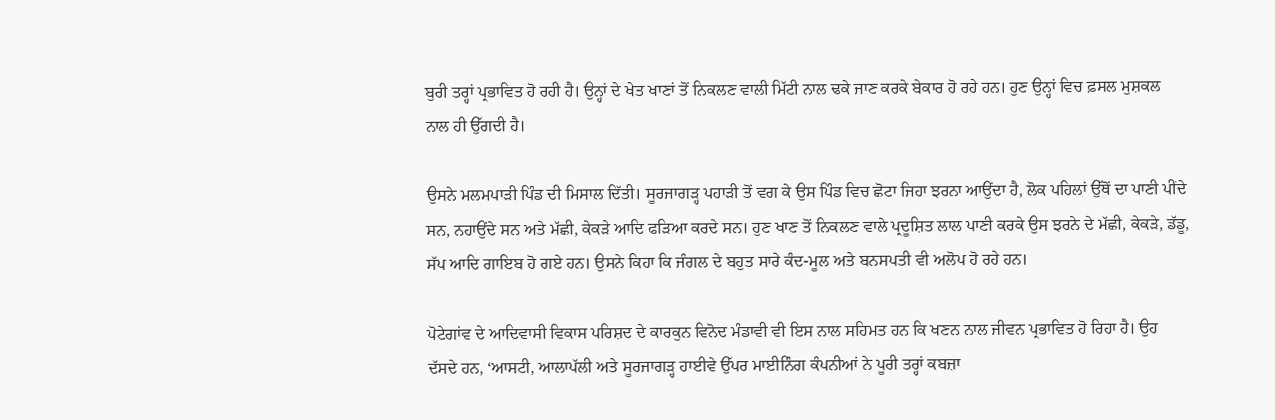ਬੁਰੀ ਤਰ੍ਹਾਂ ਪ੍ਰਭਾਵਿਤ ਹੋ ਰਹੀ ਹੈ। ਉਨ੍ਹਾਂ ਦੇ ਖੇਤ ਖਾਣਾਂ ਤੋਂ ਨਿਕਲਣ ਵਾਲੀ ਮਿੱਟੀ ਨਾਲ ਢਕੇ ਜਾਣ ਕਰਕੇ ਬੇਕਾਰ ਹੋ ਰਹੇ ਹਨ। ਹੁਣ ਉਨ੍ਹਾਂ ਵਿਚ ਫ਼ਸਲ ਮੁਸ਼ਕਲ ਨਾਲ ਹੀ ਉੱਗਦੀ ਹੈ।

ਉਸਨੇ ਮਲਮਪਾੜੀ ਪਿੰਡ ਦੀ ਮਿਸਾਲ ਦਿੱਤੀ। ਸੂਰਜਾਗੜ੍ਹ ਪਹਾੜੀ ਤੋਂ ਵਗ ਕੇ ਉਸ ਪਿੰਡ ਵਿਚ ਛੋਟਾ ਜਿਹਾ ਝਰਨਾ ਆਉਂਦਾ ਹੈ, ਲੋਕ ਪਹਿਲਾਂ ਉੱਥੋਂ ਦਾ ਪਾਣੀ ਪੀਂਦੇ ਸਨ, ਨਹਾਉਂਦੇ ਸਨ ਅਤੇ ਮੱਛੀ, ਕੇਕੜੇ ਆਦਿ ਫੜਿਆ ਕਰਦੇ ਸਨ। ਹੁਣ ਖਾਣ ਤੋਂ ਨਿਕਲਣ ਵਾਲੇ ਪ੍ਰਦੂਸ਼ਿਤ ਲਾਲ ਪਾਣੀ ਕਰਕੇ ਉਸ ਝਰਨੇ ਦੇ ਮੱਛੀ, ਕੇਕੜੇ, ਡੱਡੂ, ਸੱਪ ਆਦਿ ਗਾਇਬ ਹੋ ਗਏ ਹਨ। ਉਸਨੇ ਕਿਹਾ ਕਿ ਜੰਗਲ ਦੇ ਬਹੁਤ ਸਾਰੇ ਕੰਦ-ਮੂਲ ਅਤੇ ਬਨਸਪਤੀ ਵੀ ਅਲੋਪ ਹੋ ਰਹੇ ਹਨ।

ਪੋਟੇਗਾਂਵ ਦੇ ਆਦਿਵਾਸੀ ਵਿਕਾਸ ਪਰਿਸ਼ਦ ਦੇ ਕਾਰਕੁਨ ਵਿਨੋਦ ਮੰਡਾਵੀ ਵੀ ਇਸ ਨਾਲ ਸਹਿਮਤ ਹਨ ਕਿ ਖਣਨ ਨਾਲ ਜੀਵਨ ਪ੍ਰਭਾਵਿਤ ਹੋ ਰਿਹਾ ਹੈ। ਉਹ ਦੱਸਦੇ ਹਨ, ‘ਆਸਟੀ, ਆਲਾਪੱਲੀ ਅਤੇ ਸੂਰਜਾਗੜ੍ਹ ਹਾਈਵੇ ਉੱਪਰ ਮਾਈਨਿੰਗ ਕੰਪਨੀਆਂ ਨੇ ਪੂਰੀ ਤਰ੍ਹਾਂ ਕਬਜ਼ਾ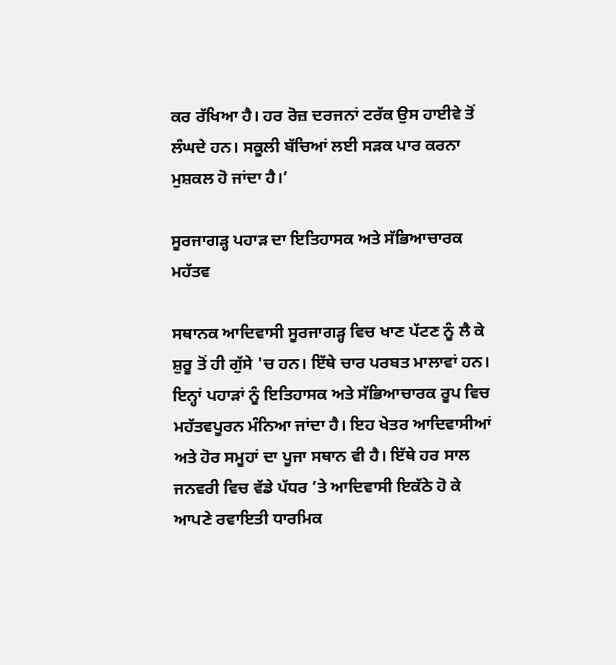ਕਰ ਰੱਖਿਆ ਹੈ। ਹਰ ਰੋਜ਼ ਦਰਜਨਾਂ ਟਰੱਕ ਉਸ ਹਾਈਵੇ ਤੋਂ ਲੰਘਦੇ ਹਨ। ਸਕੂਲੀ ਬੱਚਿਆਂ ਲਈ ਸੜਕ ਪਾਰ ਕਰਨਾ ਮੁਸ਼ਕਲ ਹੋ ਜਾਂਦਾ ਹੈ।’

ਸੂਰਜਾਗੜ੍ਹ ਪਹਾੜ ਦਾ ਇਤਿਹਾਸਕ ਅਤੇ ਸੱਭਿਆਚਾਰਕ ਮਹੱਤਵ

ਸਥਾਨਕ ਆਦਿਵਾਸੀ ਸੂਰਜਾਗੜ੍ਹ ਵਿਚ ਖਾਣ ਪੱਟਣ ਨੂੰ ਲੈ ਕੇ ਸ਼ੁਰੂ ਤੋਂ ਹੀ ਗੁੱਸੇ 'ਚ ਹਨ। ਇੱਥੇ ਚਾਰ ਪਰਬਤ ਮਾਲਾਵਾਂ ਹਨ। ਇਨ੍ਹਾਂ ਪਹਾੜਾਂ ਨੂੰ ਇਤਿਹਾਸਕ ਅਤੇ ਸੱਭਿਆਚਾਰਕ ਰੂਪ ਵਿਚ ਮਹੱਤਵਪੂਰਨ ਮੰਨਿਆ ਜਾਂਦਾ ਹੈ। ਇਹ ਖੇਤਰ ਆਦਿਵਾਸੀਆਂ ਅਤੇ ਹੋਰ ਸਮੂਹਾਂ ਦਾ ਪੂਜਾ ਸਥਾਨ ਵੀ ਹੈ। ਇੱਥੇ ਹਰ ਸਾਲ ਜਨਵਰੀ ਵਿਚ ਵੱਡੇ ਪੱਧਰ ’ਤੇ ਆਦਿਵਾਸੀ ਇਕੱਠੇ ਹੋ ਕੇ ਆਪਣੇ ਰਵਾਇਤੀ ਧਾਰਮਿਕ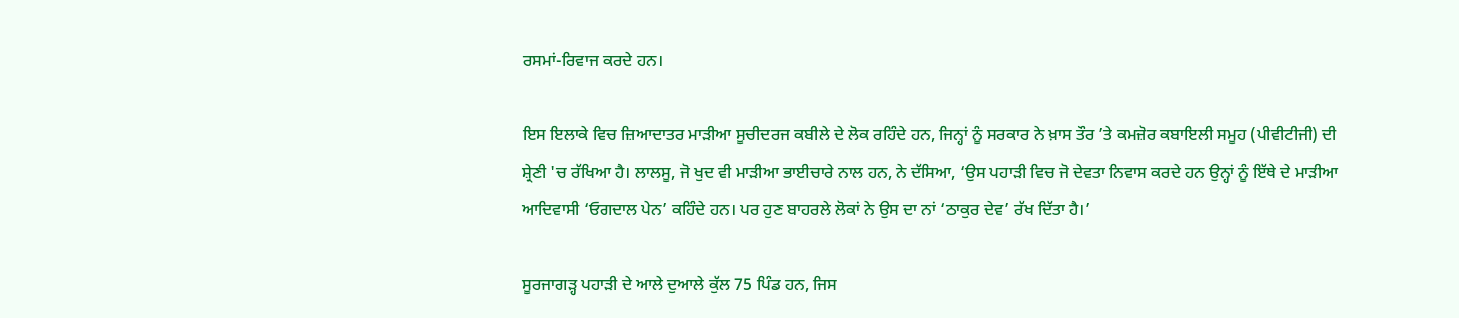ਰਸਮਾਂ-ਰਿਵਾਜ ਕਰਦੇ ਹਨ।

ਇਸ ਇਲਾਕੇ ਵਿਚ ਜ਼ਿਆਦਾਤਰ ਮਾੜੀਆ ਸੂਚੀਦਰਜ ਕਬੀਲੇ ਦੇ ਲੋਕ ਰਹਿੰਦੇ ਹਨ, ਜਿਨ੍ਹਾਂ ਨੂੰ ਸਰਕਾਰ ਨੇ ਖ਼ਾਸ ਤੌਰ ’ਤੇ ਕਮਜ਼ੋਰ ਕਬਾਇਲੀ ਸਮੂਹ (ਪੀਵੀਟੀਜੀ) ਦੀ ਸ਼੍ਰੇਣੀ 'ਚ ਰੱਖਿਆ ਹੈ। ਲਾਲਸੂ, ਜੋ ਖੁਦ ਵੀ ਮਾੜੀਆ ਭਾਈਚਾਰੇ ਨਾਲ ਹਨ, ਨੇ ਦੱਸਿਆ, ‘ਉਸ ਪਹਾੜੀ ਵਿਚ ਜੋ ਦੇਵਤਾ ਨਿਵਾਸ ਕਰਦੇ ਹਨ ਉਨ੍ਹਾਂ ਨੂੰ ਇੱਥੇ ਦੇ ਮਾੜੀਆ ਆਦਿਵਾਸੀ ‘ਓਗਦਾਲ ਪੇਨ’ ਕਹਿੰਦੇ ਹਨ। ਪਰ ਹੁਣ ਬਾਹਰਲੇ ਲੋਕਾਂ ਨੇ ਉਸ ਦਾ ਨਾਂ ‘ਠਾਕੁਰ ਦੇਵ’ ਰੱਖ ਦਿੱਤਾ ਹੈ।’

ਸੂਰਜਾਗੜ੍ਹ ਪਹਾੜੀ ਦੇ ਆਲੇ ਦੁਆਲੇ ਕੁੱਲ 75 ਪਿੰਡ ਹਨ, ਜਿਸ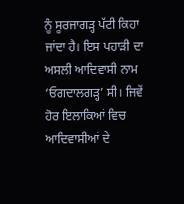ਨੂੰ ਸੂਰਜਾਗੜ੍ਹ ਪੱਟੀ ਕਿਹਾ ਜਾਂਦਾ ਹੈ। ਇਸ ਪਹਾੜੀ ਦਾ ਅਸਲੀ ਆਦਿਵਾਸੀ ਨਾਮ ‘ਓਗਦਾਲਗੜ੍ਹ’ ਸੀ। ਜਿਵੇਂ ਹੋਰ ਇਲਾਕਿਆਂ ਵਿਚ ਆਦਿਵਾਸੀਆਂ ਦੇ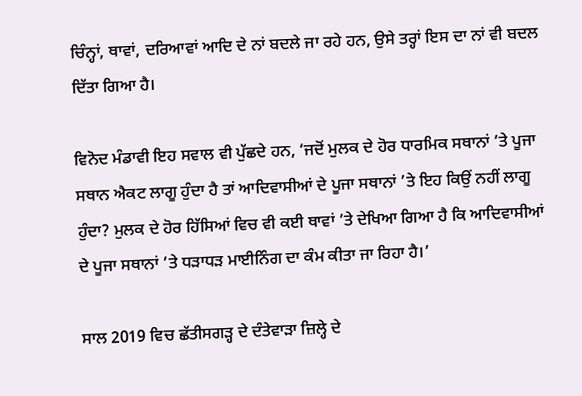ਚਿੰਨ੍ਹਾਂ, ਥਾਵਾਂ, ਦਰਿਆਵਾਂ ਆਦਿ ਦੇ ਨਾਂ ਬਦਲੇ ਜਾ ਰਹੇ ਹਨ, ਉਸੇ ਤਰ੍ਹਾਂ ਇਸ ਦਾ ਨਾਂ ਵੀ ਬਦਲ ਦਿੱਤਾ ਗਿਆ ਹੈ।

ਵਿਨੋਦ ਮੰਡਾਵੀ ਇਹ ਸਵਾਲ ਵੀ ਪੁੱਛਦੇ ਹਨ, ‘ਜਦੋਂ ਮੁਲਕ ਦੇ ਹੋਰ ਧਾਰਮਿਕ ਸਥਾਨਾਂ ’ਤੇ ਪੂਜਾ ਸਥਾਨ ਐਕਟ ਲਾਗੂ ਹੁੰਦਾ ਹੈ ਤਾਂ ਆਦਿਵਾਸੀਆਂ ਦੇ ਪੂਜਾ ਸਥਾਨਾਂ ’ਤੇ ਇਹ ਕਿਉਂ ਨਹੀਂ ਲਾਗੂ ਹੁੰਦਾ? ਮੁਲਕ ਦੇ ਹੋਰ ਹਿੱਸਿਆਂ ਵਿਚ ਵੀ ਕਈ ਥਾਵਾਂ ’ਤੇ ਦੇਖਿਆ ਗਿਆ ਹੈ ਕਿ ਆਦਿਵਾਸੀਆਂ ਦੇ ਪੂਜਾ ਸਥਾਨਾਂ ’ਤੇ ਧੜਾਧੜ ਮਾਈਨਿੰਗ ਦਾ ਕੰਮ ਕੀਤਾ ਜਾ ਰਿਹਾ ਹੈ।’

ਸਾਲ 2019 ਵਿਚ ਛੱਤੀਸਗੜ੍ਹ ਦੇ ਦੰਤੇਵਾੜਾ ਜ਼ਿਲ੍ਹੇ ਦੇ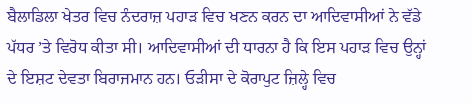ਬੈਲਾਡਿਲਾ ਖੇਤਰ ਵਿਚ ਨੰਦਰਾਜ਼ ਪਹਾੜ ਵਿਚ ਖਣਨ ਕਰਨ ਦਾ ਆਦਿਵਾਸੀਆਂ ਨੇ ਵੱਡੇ ਪੱਧਰ ’ਤੇ ਵਿਰੋਧ ਕੀਤਾ ਸੀ। ਆਦਿਵਾਸੀਆਂ ਦੀ ਧਾਰਨਾ ਹੈ ਕਿ ਇਸ ਪਹਾੜ ਵਿਚ ਉਨ੍ਹਾਂ ਦੇ ਇਸ਼ਟ ਦੇਵਤਾ ਬਿਰਾਜਮਾਨ ਹਨ। ਓੜੀਸਾ ਦੇ ਕੋਰਾਪੁਟ ਜ਼ਿਲ੍ਹੇ ਵਿਚ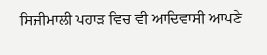ਸਿਜੀਮਾਲੀ ਪਹਾੜ ਵਿਚ ਵੀ ਆਦਿਵਾਸੀ ਆਪਣੇ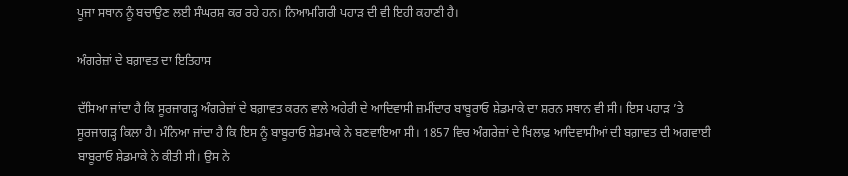ਪੂਜਾ ਸਥਾਨ ਨੂੰ ਬਚਾਉਣ ਲਈ ਸੰਘਰਸ਼ ਕਰ ਰਹੇ ਹਨ। ਨਿਆਮਗਿਰੀ ਪਹਾੜ ਦੀ ਵੀ ਇਹੀ ਕਹਾਣੀ ਹੈ।

ਅੰਗਰੇਜ਼ਾਂ ਦੇ ਬਗ਼ਾਵਤ ਦਾ ਇਤਿਹਾਸ

ਦੱਸਿਆ ਜਾਂਦਾ ਹੈ ਕਿ ਸੂਰਜਾਗੜ੍ਹ ਅੰਗਰੇਜ਼ਾਂ ਦੇ ਬਗ਼ਾਵਤ ਕਰਨ ਵਾਲੇ ਅਹੇਰੀ ਦੇ ਆਦਿਵਾਸੀ ਜ਼ਮੀਂਦਾਰ ਬਾਬੂਰਾਓ ਸ਼ੇਡਮਾਕੇ ਦਾ ਸ਼ਰਨ ਸਥਾਨ ਵੀ ਸੀ। ਇਸ ਪਹਾੜ ’ਤੇ ਸੂਰਜਾਗੜ੍ਹ ਕਿਲਾ ਹੈ। ਮੰਨਿਆ ਜਾਂਦਾ ਹੈ ਕਿ ਇਸ ਨੂੰ ਬਾਬੂਰਾਓ ਸ਼ੇਡਮਾਕੇ ਨੇ ਬਣਵਾਇਆ ਸੀ। 1857 ਵਿਚ ਅੰਗਰੇਜ਼ਾਂ ਦੇ ਖਿਲਾਫ਼ ਆਦਿਵਾਸੀਆਂ ਦੀ ਬਗ਼ਾਵਤ ਦੀ ਅਗਵਾਈ ਬਾਬੂਰਾਓ ਸ਼ੇਡਮਾਕੇ ਨੇ ਕੀਤੀ ਸੀ। ਉਸ ਨੇ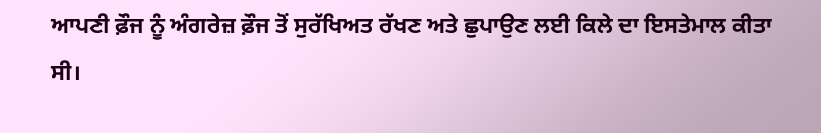ਆਪਣੀ ਫ਼ੌਜ ਨੂੰ ਅੰਗਰੇਜ਼ ਫ਼ੌਜ ਤੋਂ ਸੁਰੱਖਿਅਤ ਰੱਖਣ ਅਤੇ ਛੁਪਾਉਣ ਲਈ ਕਿਲੇ ਦਾ ਇਸਤੇਮਾਲ ਕੀਤਾ ਸੀ।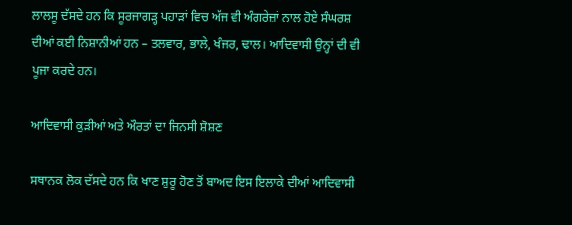ਲਾਲਸੂ ਦੱਸਦੇ ਹਨ ਕਿ ਸੂਰਜਾਗੜ੍ਹ ਪਹਾੜਾਂ ਵਿਚ ਅੱਜ ਵੀ ਅੰਗਰੇਜ਼ਾਂ ਨਾਲ ਹੋਏ ਸੰਘਰਸ਼ ਦੀਆਂ ਕਈ ਨਿਸ਼ਾਨੀਆਂ ਹਨ – ਤਲਵਾਰ, ਭਾਲੇ, ਖੰਜਰ, ਢਾਲ। ਆਦਿਵਾਸੀ ਉਨ੍ਹਾਂ ਦੀ ਵੀ ਪੂਜਾ ਕਰਦੇ ਹਨ।

ਆਦਿਵਾਸੀ ਕੁੜੀਆਂ ਅਤੇ ਔਰਤਾਂ ਦਾ ਜਿਨਸੀ ਸ਼ੋਸ਼ਣ

ਸਥਾਨਕ ਲੋਕ ਦੱਸਦੇ ਹਨ ਕਿ ਖਾਣ ਸ਼ੁਰੂ ਹੋਣ ਤੋਂ ਬਾਅਦ ਇਸ ਇਲਾਕੇ ਦੀਆਂ ਆਦਿਵਾਸੀ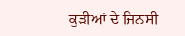ਕੁੜੀਆਂ ਦੇ ਜਿਨਸੀ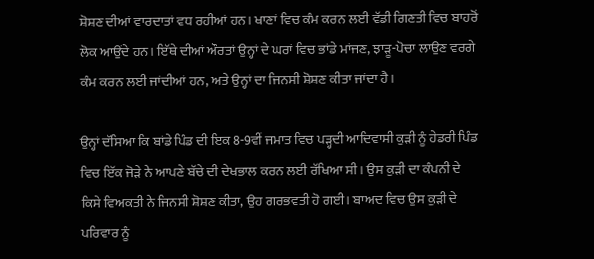ਸ਼ੋਸ਼ਣ ਦੀਆਂ ਵਾਰਦਾਤਾਂ ਵਧ ਰਹੀਆਂ ਹਨ। ਖਾਣਾਂ ਵਿਚ ਕੰਮ ਕਰਨ ਲਈ ਵੱਡੀ ਗਿਣਤੀ ਵਿਚ ਬਾਹਰੋਂ ਲੋਕ ਆਉਂਦੇ ਹਨ। ਇੱਥੇ ਦੀਆਂ ਔਰਤਾਂ ਉਨ੍ਹਾਂ ਦੇ ਘਰਾਂ ਵਿਚ ਭਾਂਡੇ ਮਾਂਜਣ, ਝਾੜੂ-ਪੋਚਾ ਲਾਉਣ ਵਰਗੇ ਕੰਮ ਕਰਨ ਲਈ ਜਾਂਦੀਆਂ ਹਨ, ਅਤੇ ਉਨ੍ਹਾਂ ਦਾ ਜਿਨਸੀ ਸ਼ੋਸ਼ਣ ਕੀਤਾ ਜਾਂਦਾ ਹੈ।

ਉਨ੍ਹਾਂ ਦੱਸਿਆ ਕਿ ਬਾਂਡੇ ਪਿੰਡ ਦੀ ਇਕ 8-9ਵੀਂ ਜਮਾਤ ਵਿਚ ਪੜ੍ਹਦੀ ਆਦਿਵਾਸੀ ਕੁੜੀ ਨੂੰ ਹੇਡਰੀ ਪਿੰਡ ਵਿਚ ਇੱਕ ਜੋੜੇ ਨੇ ਆਪਣੇ ਬੱਚੇ ਦੀ ਦੇਖਭਾਲ ਕਰਨ ਲਈ ਰੱਖਿਆ ਸੀ। ਉਸ ਕੁੜੀ ਦਾ ਕੰਪਨੀ ਦੇ ਕਿਸੇ ਵਿਅਕਤੀ ਨੇ ਜਿਨਸੀ ਸ਼ੋਸ਼ਣ ਕੀਤਾ, ਉਹ ਗਰਭਵਤੀ ਹੋ ਗਈ। ਬਾਅਦ ਵਿਚ ਉਸ ਕੁੜੀ ਦੇ ਪਰਿਵਾਰ ਨੂੰ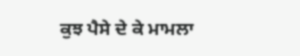ਕੁਝ ਪੈਸੇ ਦੇ ਕੇ ਮਾਮਲਾ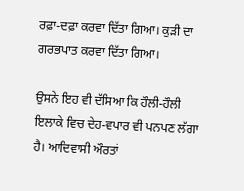ਰਫ਼ਾ-ਦਫ਼ਾ ਕਰਵਾ ਦਿੱਤਾ ਗਿਆ। ਕੁੜੀ ਦਾ ਗਰਭਪਾਤ ਕਰਵਾ ਦਿੱਤਾ ਗਿਆ।

ਉਸਨੇ ਇਹ ਵੀ ਦੱਸਿਆ ਕਿ ਹੌਲੀ-ਹੌਲੀ ਇਲਾਕੇ ਵਿਚ ਦੇਹ-ਵਪਾਰ ਵੀ ਪਨਪਣ ਲੱਗਾ ਹੈ। ਆਦਿਵਾਸੀ ਔਰਤਾਂ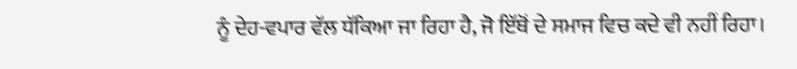ਨੂੰ ਦੇਹ-ਵਪਾਰ ਵੱਲ ਧੱਕਿਆ ਜਾ ਰਿਹਾ ਹੈ, ਜੋ ਇੱਥੋਂ ਦੇ ਸਮਾਜ ਵਿਚ ਕਦੇ ਵੀ ਨਹੀਂ ਰਿਹਾ।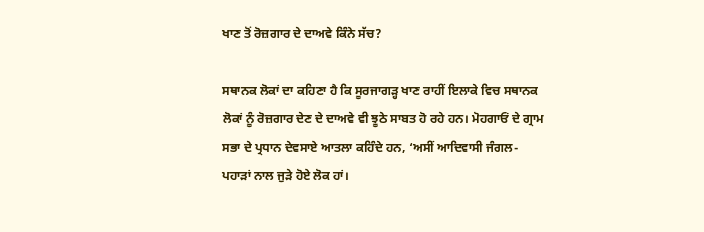ਖਾਣ ਤੋਂ ਰੋਜ਼ਗਾਰ ਦੇ ਦਾਅਵੇ ਕਿੰਨੇ ਸੱਚ?

ਸਥਾਨਕ ਲੋਕਾਂ ਦਾ ਕਹਿਣਾ ਹੈ ਕਿ ਸੂਰਜਾਗੜ੍ਹ ਖਾਣ ਰਾਹੀਂ ਇਲਾਕੇ ਵਿਚ ਸਥਾਨਕ ਲੋਕਾਂ ਨੂੰ ਰੋਜ਼ਗਾਰ ਦੇਣ ਦੇ ਦਾਅਵੇ ਵੀ ਝੂਠੇ ਸਾਬਤ ਹੋ ਰਹੇ ਹਨ। ਮੋਹਗਾਓਂ ਦੇ ਗ੍ਰਾਮ ਸਭਾ ਦੇ ਪ੍ਰਧਾਨ ਦੇਵਸਾਏ ਆਤਲਾ ਕਹਿੰਦੇ ਹਨ, ‘ਅਸੀਂ ਆਦਿਵਾਸੀ ਜੰਗਲ-ਪਹਾੜਾਂ ਨਾਲ ਜੁੜੇ ਹੋਏ ਲੋਕ ਹਾਂ।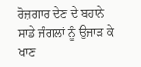ਰੋਜ਼ਗਾਰ ਦੇਣ ਦੇ ਬਹਾਨੇ ਸਾਡੇ ਜੰਗਲਾਂ ਨੂੰ ਉਜਾੜ ਕੇ ਖਾਣ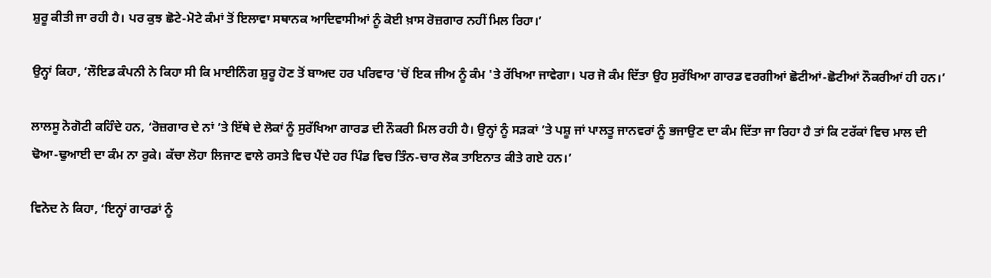ਸ਼ੁਰੂ ਕੀਤੀ ਜਾ ਰਹੀ ਹੈ। ਪਰ ਕੁਝ ਛੋਟੇ-ਮੋਟੇ ਕੰਮਾਂ ਤੋਂ ਇਲਾਵਾ ਸਥਾਨਕ ਆਦਿਵਾਸੀਆਂ ਨੂੰ ਕੋਈ ਖ਼ਾਸ ਰੋਜ਼ਗਾਰ ਨਹੀਂ ਮਿਲ ਰਿਹਾ।’

ਉਨ੍ਹਾਂ ਕਿਹਾ, ‘ਲੌਇਡ ਕੰਪਨੀ ਨੇ ਕਿਹਾ ਸੀ ਕਿ ਮਾਈਨਿੰਗ ਸ਼ੁਰੂ ਹੋਣ ਤੋਂ ਬਾਅਦ ਹਰ ਪਰਿਵਾਰ 'ਚੋਂ ਇਕ ਜੀਅ ਨੂੰ ਕੰਮ 'ਤੇ ਰੱਖਿਆ ਜਾਵੇਗਾ। ਪਰ ਜੋ ਕੰਮ ਦਿੱਤਾ ਉਹ ਸੁਰੱਖਿਆ ਗਾਰਡ ਵਰਗੀਆਂ ਛੋਟੀਆਂ-ਛੋਟੀਆਂ ਨੌਕਰੀਆਂ ਹੀ ਹਨ।’

ਲਾਲਸੂ ਨੋਗੋਟੀ ਕਹਿੰਦੇ ਹਨ, ‘ਰੋਜ਼ਗਾਰ ਦੇ ਨਾਂ ’ਤੇ ਇੱਥੇ ਦੇ ਲੋਕਾਂ ਨੂੰ ਸੁਰੱਖਿਆ ਗਾਰਡ ਦੀ ਨੌਕਰੀ ਮਿਲ ਰਹੀ ਹੈ। ਉਨ੍ਹਾਂ ਨੂੰ ਸੜਕਾਂ ’ਤੇ ਪਸ਼ੂ ਜਾਂ ਪਾਲਤੂ ਜਾਨਵਰਾਂ ਨੂੰ ਭਜਾਉਣ ਦਾ ਕੰਮ ਦਿੱਤਾ ਜਾ ਰਿਹਾ ਹੈ ਤਾਂ ਕਿ ਟਰੱਕਾਂ ਵਿਚ ਮਾਲ ਦੀ ਢੋਆ-ਢੁਆਈ ਦਾ ਕੰਮ ਨਾ ਰੁਕੇ। ਕੱਚਾ ਲੋਹਾ ਲਿਜਾਣ ਵਾਲੇ ਰਸਤੇ ਵਿਚ ਪੈਂਦੇ ਹਰ ਪਿੰਡ ਵਿਚ ਤਿੰਨ-ਚਾਰ ਲੋਕ ਤਾਇਨਾਤ ਕੀਤੇ ਗਏ ਹਨ।’

ਵਿਨੋਦ ਨੇ ਕਿਹਾ, ‘ਇਨ੍ਹਾਂ ਗਾਰਡਾਂ ਨੂੰ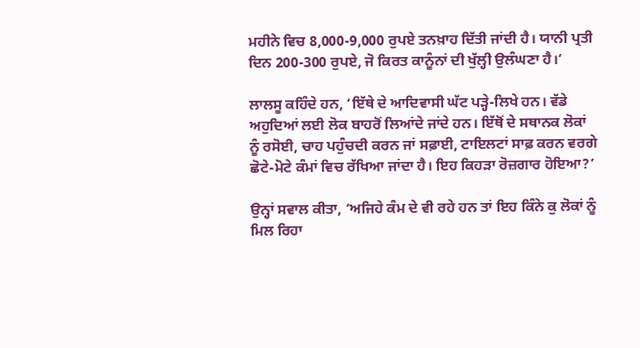ਮਹੀਨੇ ਵਿਚ 8,000-9,000 ਰੁਪਏ ਤਨਖ਼ਾਹ ਦਿੱਤੀ ਜਾਂਦੀ ਹੈ। ਯਾਨੀ ਪ੍ਰਤੀ ਦਿਨ 200-300 ਰੁਪਏ, ਜੋ ਕਿਰਤ ਕਾਨੂੰਨਾਂ ਦੀ ਖੁੱਲ੍ਹੀ ਉਲੰਘਣਾ ਹੈ।’

ਲਾਲਸੂ ਕਹਿੰਦੇ ਹਨ, ‘ਇੱਥੇ ਦੇ ਆਦਿਵਾਸੀ ਘੱਟ ਪੜ੍ਹੇ-ਲਿਖੇ ਹਨ। ਵੱਡੇ ਅਹੁਦਿਆਂ ਲਈ ਲੋਕ ਬਾਹਰੋਂ ਲਿਆਂਦੇ ਜਾਂਦੇ ਹਨ। ਇੱਥੋਂ ਦੇ ਸਥਾਨਕ ਲੋਕਾਂ ਨੂੰ ਰਸੋਈ, ਚਾਹ ਪਹੁੰਚਦੀ ਕਰਨ ਜਾਂ ਸਫ਼ਾਈ, ਟਾਇਲਟਾਂ ਸਾਫ਼ ਕਰਨ ਵਰਗੇ ਛੋਟੇ-ਮੋਟੇ ਕੰਮਾਂ ਵਿਚ ਰੱਖਿਆ ਜਾਂਦਾ ਹੈ। ਇਹ ਕਿਹੜਾ ਰੋਜ਼ਗਾਰ ਹੋਇਆ?’

ਉਨ੍ਹਾਂ ਸਵਾਲ ਕੀਤਾ, ‘ਅਜਿਹੇ ਕੰਮ ਦੇ ਵੀ ਰਹੇ ਹਨ ਤਾਂ ਇਹ ਕਿੰਨੇ ਕੁ ਲੋਕਾਂ ਨੂੰ ਮਿਲ ਰਿਹਾ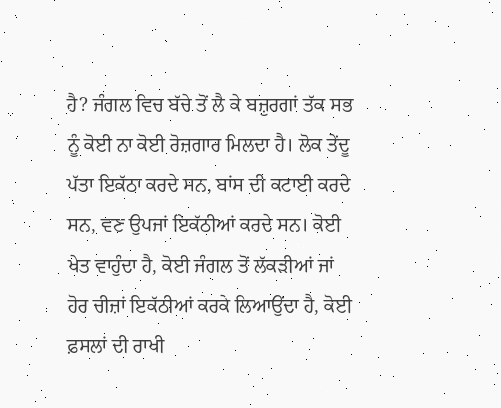ਹੈ? ਜੰਗਲ ਵਿਚ ਬੱਚੇ ਤੋਂ ਲੈ ਕੇ ਬਜ਼ੁਰਗਾਂ ਤੱਕ ਸਭ ਨੂੰ ਕੋਈ ਨਾ ਕੋਈ ਰੋਜ਼ਗਾਰ ਮਿਲਦਾ ਹੈ। ਲੋਕ ਤੇਂਦੂ ਪੱਤਾ ਇਕੱਠਾ ਕਰਦੇ ਸਨ, ਬਾਂਸ ਦੀ ਕਟਾਈ ਕਰਦੇ ਸਨ, ਵਣ ਉਪਜਾਂ ਇਕੱਠੀਆਂ ਕਰਦੇ ਸਨ। ਕੋਈ ਖੇਤ ਵਾਹੁੰਦਾ ਹੈ, ਕੋਈ ਜੰਗਲ ਤੋਂ ਲੱਕੜੀਆਂ ਜਾਂ ਹੋਰ ਚੀਜ਼ਾਂ ਇਕੱਠੀਆਂ ਕਰਕੇ ਲਿਆਉਂਦਾ ਹੈ, ਕੋਈ ਫ਼ਸਲਾਂ ਦੀ ਰਾਖੀ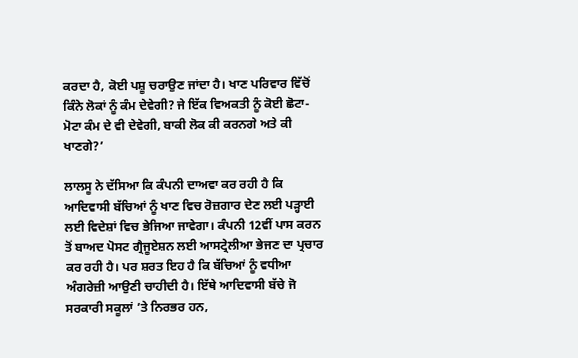ਕਰਦਾ ਹੈ, ਕੋਈ ਪਸ਼ੂ ਚਰਾਉਣ ਜਾਂਦਾ ਹੈ। ਖਾਣ ਪਰਿਵਾਰ ਵਿੱਚੋਂ ਕਿੰਨੇ ਲੋਕਾਂ ਨੂੰ ਕੰਮ ਦੇਵੇਗੀ? ਜੇ ਇੱਕ ਵਿਅਕਤੀ ਨੂੰ ਕੋਈ ਛੋਟਾ-ਮੋਟਾ ਕੰਮ ਦੇ ਵੀ ਦੇਵੇਗੀ, ਬਾਕੀ ਲੋਕ ਕੀ ਕਰਨਗੇ ਅਤੇ ਕੀ ਖਾਣਗੇ?’

ਲਾਲਸੂ ਨੇ ਦੱਸਿਆ ਕਿ ਕੰਪਨੀ ਦਾਅਵਾ ਕਰ ਰਹੀ ਹੈ ਕਿ ਆਦਿਵਾਸੀ ਬੱਚਿਆਂ ਨੂੰ ਖਾਣ ਵਿਚ ਰੋਜ਼ਗਾਰ ਦੇਣ ਲਈ ਪੜ੍ਹਾਈ ਲਈ ਵਿਦੇਸ਼ਾਂ ਵਿਚ ਭੇਜਿਆ ਜਾਵੇਗਾ। ਕੰਪਨੀ 12ਵੀਂ ਪਾਸ ਕਰਨ ਤੋਂ ਬਾਅਦ ਪੋਸਟ ਗ੍ਰੈਜੂਏਸ਼ਨ ਲਈ ਆਸਟ੍ਰੇਲੀਆ ਭੇਜਣ ਦਾ ਪ੍ਰਚਾਰ ਕਰ ਰਹੀ ਹੈ। ਪਰ ਸ਼ਰਤ ਇਹ ਹੈ ਕਿ ਬੱਚਿਆਂ ਨੂੰ ਵਧੀਆ ਅੰਗਰੇਜ਼ੀ ਆਉਣੀ ਚਾਹੀਦੀ ਹੈ। ਇੱਥੇ ਆਦਿਵਾਸੀ ਬੱਚੇ ਜੋ ਸਰਕਾਰੀ ਸਕੂਲਾਂ ’ਤੇ ਨਿਰਭਰ ਹਨ,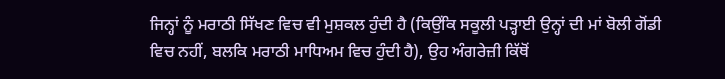ਜਿਨ੍ਹਾਂ ਨੂੰ ਮਰਾਠੀ ਸਿੱਖਣ ਵਿਚ ਵੀ ਮੁਸ਼ਕਲ ਹੁੰਦੀ ਹੈ (ਕਿਉਂਕਿ ਸਕੂਲੀ ਪੜ੍ਹਾਈ ਉਨ੍ਹਾਂ ਦੀ ਮਾਂ ਬੋਲੀ ਗੋਂਡੀ ਵਿਚ ਨਹੀਂ, ਬਲਕਿ ਮਰਾਠੀ ਮਾਧਿਅਮ ਵਿਚ ਹੁੰਦੀ ਹੈ), ਉਹ ਅੰਗਰੇਜ਼ੀ ਕਿੱਥੋਂ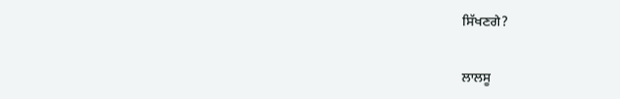ਸਿੱਖਣਗੇ?

ਲਾਲਸੂ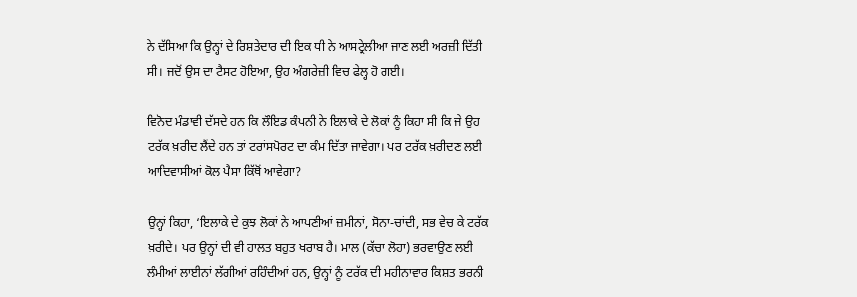ਨੇ ਦੱਸਿਆ ਕਿ ਉਨ੍ਹਾਂ ਦੇ ਰਿਸ਼ਤੇਦਾਰ ਦੀ ਇਕ ਧੀ ਨੇ ਆਸਟ੍ਰੇਲੀਆ ਜਾਣ ਲਈ ਅਰਜ਼ੀ ਦਿੱਤੀ ਸੀ। ਜਦੋਂ ਉਸ ਦਾ ਟੈਸਟ ਹੋਇਆ, ਉਹ ਅੰਗਰੇਜ਼ੀ ਵਿਚ ਫੇਲ੍ਹ ਹੋ ਗਈ।

ਵਿਨੋਦ ਮੰਡਾਵੀ ਦੱਸਦੇ ਹਨ ਕਿ ਲੌਇਡ ਕੰਪਨੀ ਨੇ ਇਲਾਕੇ ਦੇ ਲੋਕਾਂ ਨੂੰ ਕਿਹਾ ਸੀ ਕਿ ਜੇ ਉਹ ਟਰੱਕ ਖ਼ਰੀਦ ਲੈਂਦੇ ਹਨ ਤਾਂ ਟਰਾਂਸਪੋਰਟ ਦਾ ਕੰਮ ਦਿੱਤਾ ਜਾਵੇਗਾ। ਪਰ ਟਰੱਕ ਖ਼ਰੀਦਣ ਲਈ ਆਦਿਵਾਸੀਆਂ ਕੋਲ ਪੈਸਾ ਕਿੱਥੋਂ ਆਵੇਗਾ?

ਉਨ੍ਹਾਂ ਕਿਹਾ, ‘ਇਲਾਕੇ ਦੇ ਕੁਝ ਲੋਕਾਂ ਨੇ ਆਪਣੀਆਂ ਜ਼ਮੀਨਾਂ, ਸੋਨਾ-ਚਾਂਦੀ, ਸਭ ਵੇਚ ਕੇ ਟਰੱਕ ਖ਼ਰੀਦੇ। ਪਰ ਉਨ੍ਹਾਂ ਦੀ ਵੀ ਹਾਲਤ ਬਹੁਤ ਖਰਾਬ ਹੈ। ਮਾਲ (ਕੱਚਾ ਲੋਹਾ) ਭਰਵਾਉਣ ਲਈ ਲੰਮੀਆਂ ਲਾਈਨਾਂ ਲੱਗੀਆਂ ਰਹਿੰਦੀਆਂ ਹਨ, ਉਨ੍ਹਾਂ ਨੂੰ ਟਰੱਕ ਦੀ ਮਹੀਨਾਵਾਰ ਕਿਸ਼ਤ ਭਰਨੀ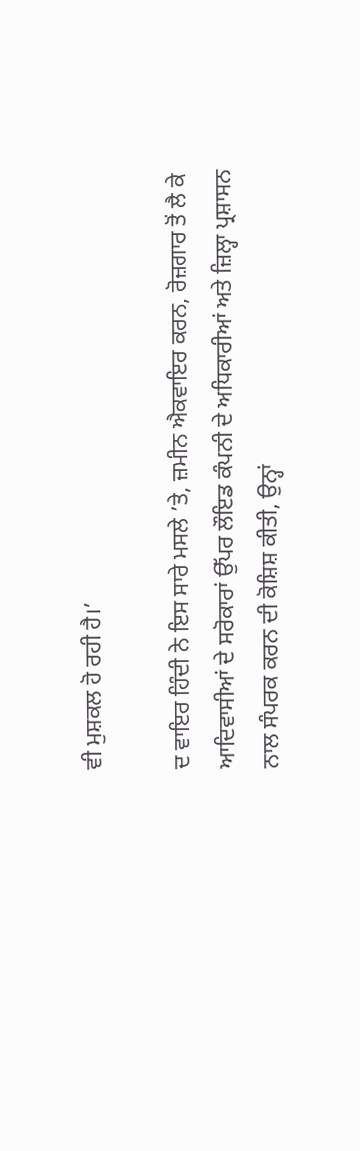ਵੀ ਮੁਸ਼ਕਲ ਹੋ ਰਹੀ ਹੈ।’

ਦ ਵਾਇਰ ਹਿੰਦੀ ਨੇ ਇਸ ਸਾਰੇ ਮਸਲੇ ’ਤੇ, ਜ਼ਮੀਨ ਐਕਵਾਇਰ ਕਰਨ, ਰੋਜ਼ਗਾਰ ਤੋਂ ਲੈ ਕੇ ਆਦਿਵਾਸੀਆਂ ਦੇ ਸਰੋਕਾਰਾਂ ਉੱਪਰ ਲੌਇਡ ਕੰਪਨੀ ਦੇ ਅਧਿਕਾਰੀਆਂ ਅਤੇ ਜ਼ਿਲ੍ਹਾ ਪ੍ਰਸ਼ਾਸਨ ਨਾਲ ਸੰਪਰਕ ਕਰਨ ਦੀ ਕੋਸ਼ਿਸ਼ ਕੀਤੀ, ਉਨ੍ਹਾਂ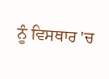ਨੂੰ ਵਿਸਥਾਰ 'ਚ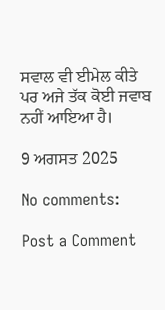ਸਵਾਲ ਵੀ ਈਮੇਲ ਕੀਤੇ ਪਰ ਅਜੇ ਤੱਕ ਕੋਈ ਜਵਾਬ ਨਹੀਂ ਆਇਆ ਹੈ।

9 ਅਗਸਤ 2025

No comments:

Post a Comment